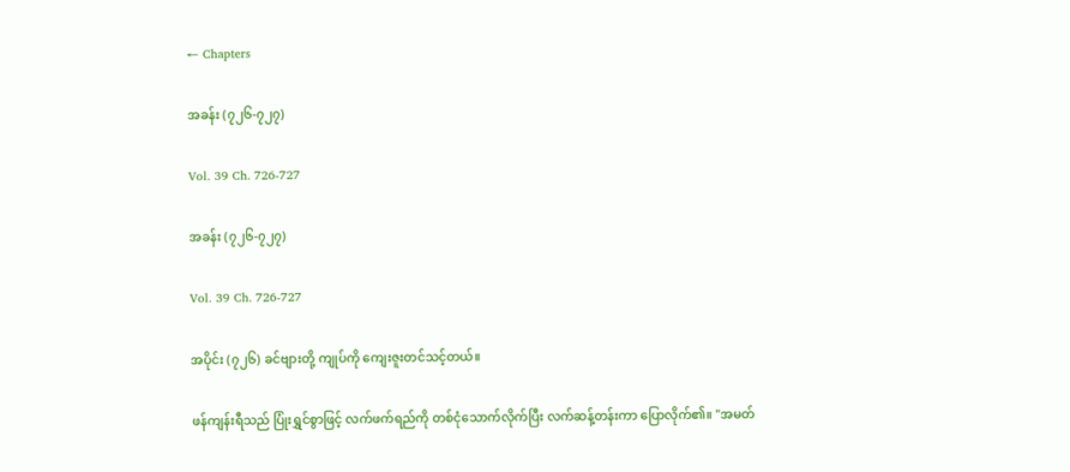← Chapters

အခန်း (၇၂၆-၇၂၇)

Vol. 39 Ch. 726-727

အခန်း (၇၂၆-၇၂၇)

Vol. 39 Ch. 726-727

အပိုင်း (၇၂၆) ခင်ဗျားတို့ ကျုပ်ကို ကျေးဇူးတင်သင့်တယ်။

ဖန်ကျန်းရီသည် ပြုံးရွှင်စွာဖြင့် လက်ဖက်ရည်ကို တစ်ငုံသောက်လိုက်ပြီး လက်ဆန့်တန်းကာ ပြောလိုက်၏။ "အမတ်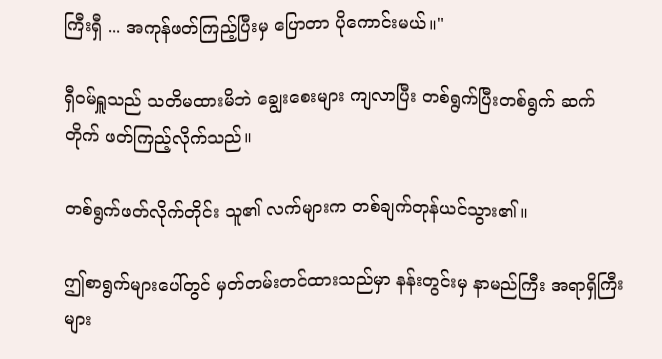ကြီးရှီ ... အကုန်ဖတ်ကြည့်ပြီးမှ ပြောတာ ပိုကောင်းမယ်။"

ရှီဝမ်ရှူသည် သတိမထားမိဘဲ ချွေးစေးများ ကျလာပြီး တစ်ရွက်ပြီးတစ်ရွက် ဆက်တိုက် ဖတ်ကြည့်လိုက်သည်။

တစ်ရွက်ဖတ်လိုက်တိုင်း သူ၏ လက်များက တစ်ချက်တုန်ယင်သွား၏။

ဤစာရွက်များပေါ်တွင် မှတ်တမ်းတင်ထားသည်မှာ နန်းတွင်းမှ နာမည်ကြီး အရာရှိကြီးများ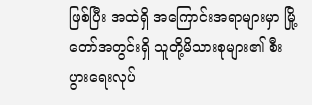ဖြစ်ပြီး အထဲရှိ အကြောင်းအရာများမှာ မြို့တော်အတွင်းရှိ သူတို့မိသားစုများ၏ စီးပွားရေးလုပ်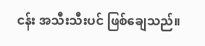ငန်း အသီးသီးပင် ဖြစ်ချေသည်။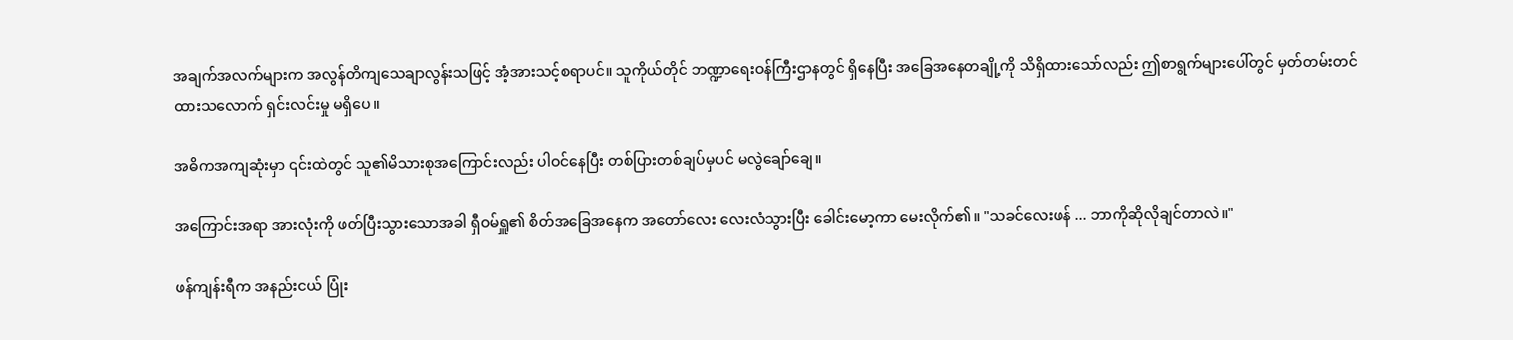အချက်အလက်များက အလွန်တိကျသေချာလွန်းသဖြင့် အံ့အားသင့်စရာပင်။ သူကိုယ်တိုင် ဘဏ္ဍာရေးဝန်ကြီးဌာနတွင် ရှိနေပြီး အခြေအနေတချို့ကို သိရှိထားသော်လည်း ဤစာရွက်များပေါ်တွင် မှတ်တမ်းတင်ထားသလောက် ရှင်းလင်းမှု မရှိပေ။

အဓိကအကျဆုံးမှာ ၎င်းထဲတွင် သူ၏မိသားစုအကြောင်းလည်း ပါဝင်နေပြီး တစ်ပြားတစ်ချပ်မှပင် မလွဲချော်ချေ။

အကြောင်းအရာ အားလုံးကို ဖတ်ပြီးသွားသောအခါ ရှီဝမ်ရှူ၏ စိတ်အခြေအနေက အတော်လေး လေးလံသွားပြီး ခေါင်းမော့ကာ မေးလိုက်၏။ "သခင်လေးဖန် ... ဘာကိုဆိုလိုချင်တာလဲ။"

ဖန်ကျန်းရီက အနည်းငယ် ပြုံး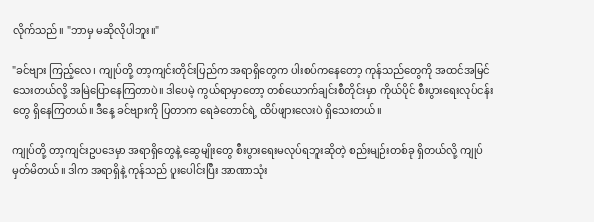လိုက်သည်။ "ဘာမှ မဆိုလိုပါဘူး။"

"ခင်ဗျား ကြည့်လေ၊ ကျုပ်တို့ တာ့ကျင်းတိုင်းပြည်က အရာရှိတွေက ပါးစပ်ကနေတော့ ကုန်သည်တွေကို အထင်အမြင်သေးတယ်လို့ အမြဲပြောနေကြတာပဲ။ ဒါပေမဲ့ ကွယ်ရာမှာတော့ တစ်ယောက်ချင်းစီတိုင်းမှာ ကိုယ်ပိုင် စီးပွားရေးလုပ်ငန်းတွေ ရှိနေကြတယ်။ ဒီနေ့ ခင်ဗျားကို ပြတာက ရေခဲတောင်ရဲ့ ထိပ်ဖျားလေးပဲ ရှိသေးတယ်။

ကျုပ်တို့ တာ့ကျင်းဥပဒေမှာ အရာရှိတွေနဲ့ ဆွေမျိုးတွေ စီးပွားရေးမလုပ်ရဘူးဆိုတဲ့ စည်းမျဉ်းတစ်ခု ရှိတယ်လို့ ကျုပ် မှတ်မိတယ်။ ဒါက အရာရှိနဲ့ ကုန်သည် ပူးပေါင်းပြီး အာဏာသုံး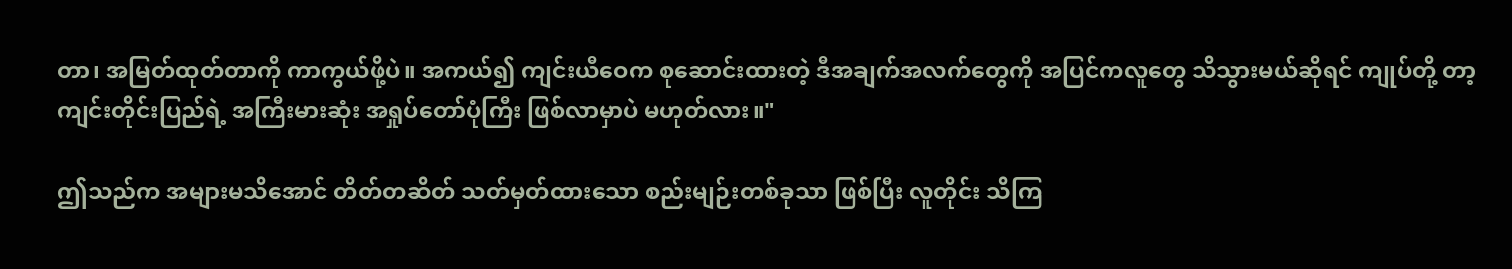တာ၊ အမြတ်ထုတ်တာကို ကာကွယ်ဖို့ပဲ။ အကယ်၍ ကျင်းယီဝေက စုဆောင်းထားတဲ့ ဒီအချက်အလက်တွေကို အပြင်ကလူတွေ သိသွားမယ်ဆိုရင် ကျုပ်တို့ တာ့ကျင်းတိုင်းပြည်ရဲ့ အကြီးမားဆုံး အရှုပ်တော်ပုံကြီး ဖြစ်လာမှာပဲ မဟုတ်လား။"

ဤသည်က အများမသိအောင် တိတ်တဆိတ် သတ်မှတ်ထားသော စည်းမျဉ်းတစ်ခုသာ ဖြစ်ပြီး လူတိုင်း သိကြ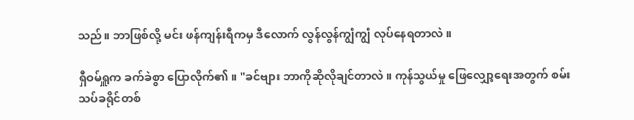သည်။ ဘာဖြစ်လို့ မင်း ဖန်ကျန်းရီကမှ ဒီလောက် လွန်လွန်ကျွံကျွံ လုပ်နေရတာလဲ။

ရှီဝမ်ရှူက ခက်ခဲစွာ ပြောလိုက်၏။ "ခင်ဗျား ဘာကိုဆိုလိုချင်တာလဲ။ ကုန်သွယ်မှု ဖြေလျှော့ရေးအတွက် စမ်းသပ်ခရိုင်တစ်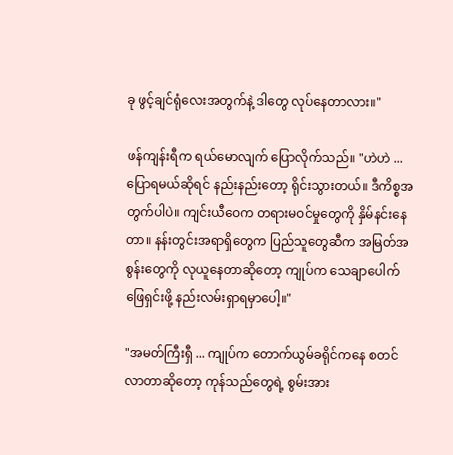ခု ဖွင့်ချင်ရုံလေးအတွက်နဲ့ ဒါတွေ လုပ်နေတာလား။"

ဖန်ကျန်းရီက ရယ်မောလျက် ပြောလိုက်သည်။ "ဟဲဟဲ ... ပြောရမယ်ဆိုရင် နည်းနည်းတော့ ရိုင်းသွားတယ်။ ဒီကိစ္စအတွက်ပါပဲ။ ကျင်းယီဝေက တရားမဝင်မှုတွေကို နှိမ်နင်းနေတာ။ နန်းတွင်းအရာရှိတွေက ပြည်သူတွေဆီက အမြတ်အစွန်းတွေကို လုယူနေတာဆိုတော့ ကျုပ်က သေချာပေါက် ဖြေရှင်းဖို့ နည်းလမ်းရှာရမှာပေါ့။"

"အမတ်ကြီးရှီ ... ကျုပ်က တောက်ယွမ်ခရိုင်ကနေ စတင်လာတာဆိုတော့ ကုန်သည်တွေရဲ့ စွမ်းအား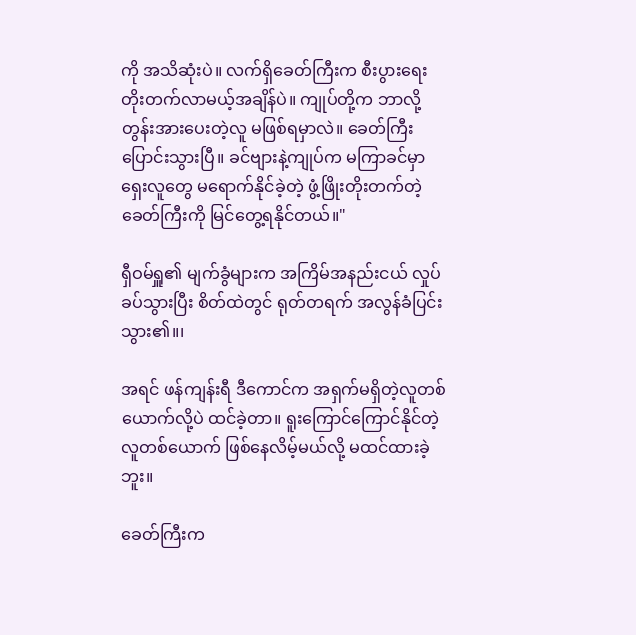ကို အသိဆုံးပဲ။ လက်ရှိခေတ်ကြီးက စီးပွားရေး တိုးတက်လာမယ့်အချိန်ပဲ။ ကျုပ်တို့က ဘာလို့ တွန်းအားပေးတဲ့လူ မဖြစ်ရမှာလဲ။ ခေတ်ကြီး ပြောင်းသွားပြီ။ ခင်ဗျားနဲ့ကျုပ်က မကြာခင်မှာ ရှေးလူတွေ မရောက်နိုင်ခဲ့တဲ့ ဖွံ့ဖြိုးတိုးတက်တဲ့ ခေတ်ကြီးကို မြင်တွေ့ရနိုင်တယ်။"

ရှီဝမ်ရှူ၏ မျက်ခွံများက အကြိမ်အနည်းငယ် လှုပ်ခပ်သွားပြီး စိတ်ထဲတွင် ရုတ်တရက် အလွန်ခံပြင်းသွား၏။၊

အရင် ဖန်ကျန်းရီ ဒီကောင်က အရှက်မရှိတဲ့လူတစ်ယောက်လို့ပဲ ထင်ခဲ့တာ။ ရူးကြောင်ကြောင်နိုင်တဲ့ လူတစ်ယောက် ဖြစ်နေလိမ့်မယ်လို့ မထင်ထားခဲ့ဘူး။

ခေတ်ကြီးက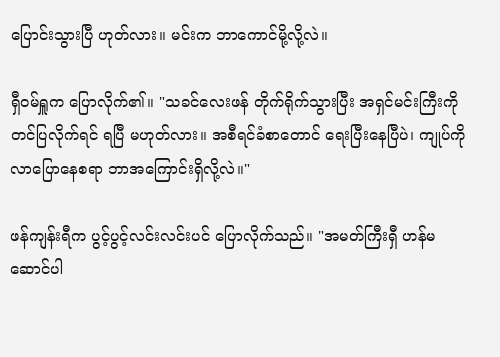ပြောင်းသွားပြီ ဟုတ်လား။ မင်းက ဘာကောင်မို့လို့လဲ။

ရှီဝမ်ရှူက ပြောလိုက်၏။ "သခင်လေးဖန် တိုက်ရိုက်သွားပြီး အရှင်မင်းကြီးကို တင်ပြလိုက်ရင် ရပြီ မဟုတ်လား။ အစီရင်ခံစာတောင် ရေးပြီးနေပြီပဲ၊ ကျုပ်ကို လာပြောနေစရာ ဘာအကြောင်းရှိလို့လဲ။"

ဖန်ကျန်းရီက ပွင့်ပွင့်လင်းလင်းပင် ပြောလိုက်သည်။ "အမတ်ကြီးရှီ ဟန်မဆောင်ပါ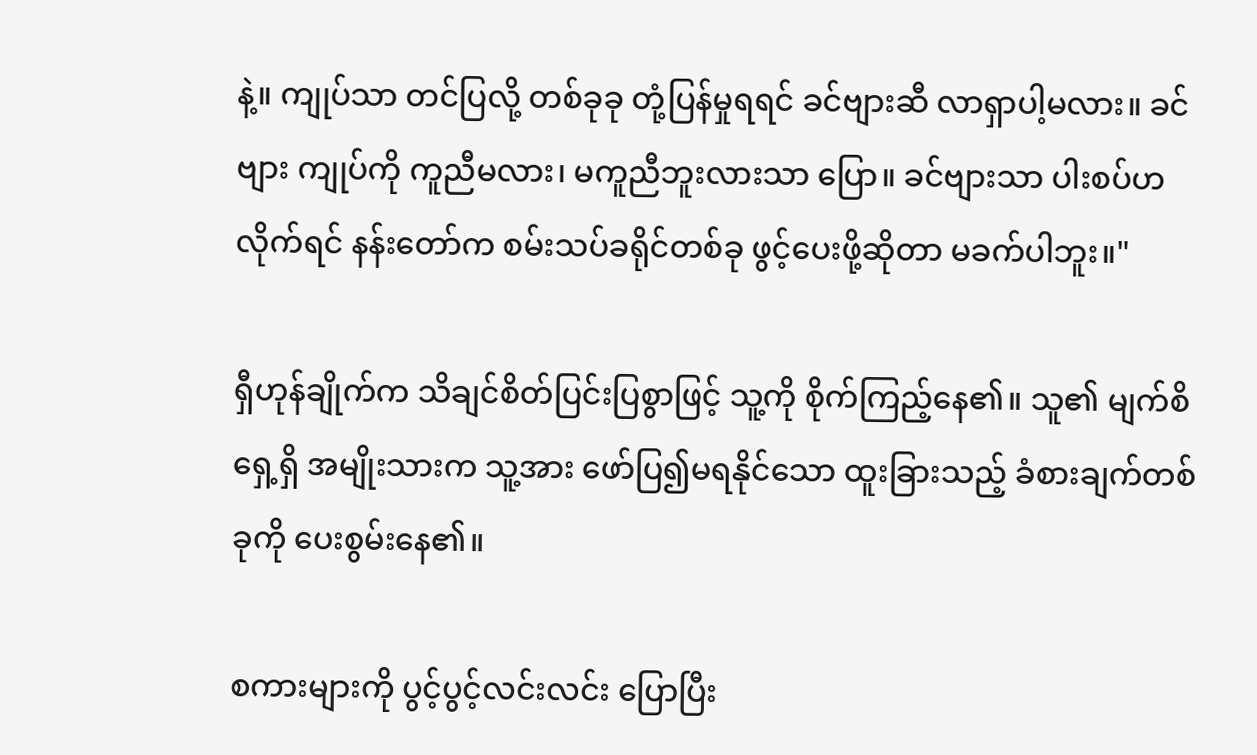နဲ့။ ကျုပ်သာ တင်ပြလို့ တစ်ခုခု တုံ့ပြန်မှုရရင် ခင်ဗျားဆီ လာရှာပါ့မလား။ ခင်ဗျား ကျုပ်ကို ကူညီမလား၊ မကူညီဘူးလားသာ ပြော။ ခင်ဗျားသာ ပါးစပ်ဟလိုက်ရင် နန်းတော်က စမ်းသပ်ခရိုင်တစ်ခု ဖွင့်ပေးဖို့ဆိုတာ မခက်ပါဘူး။"

ရှီဟုန်ချိုက်က သိချင်စိတ်ပြင်းပြစွာဖြင့် သူ့ကို စိုက်ကြည့်နေ၏။ သူ၏ မျက်စိရှေ့ရှိ အမျိုးသားက သူ့အား ဖော်ပြ၍မရနိုင်သော ထူးခြားသည့် ခံစားချက်တစ်ခုကို ပေးစွမ်းနေ၏။

စကားများကို ပွင့်ပွင့်လင်းလင်း ပြောပြီး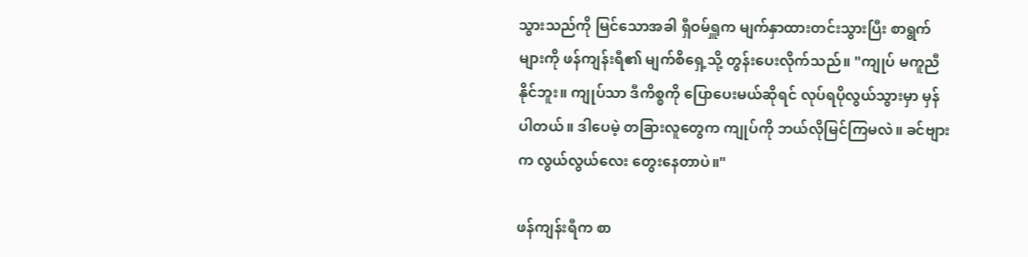သွားသည်ကို မြင်သောအခါ ရှီဝမ်ရှူက မျက်နှာထားတင်းသွားပြီး စာရွက်များကို ဖန်ကျန်းရီ၏ မျက်စိရှေ့သို့ တွန်းပေးလိုက်သည်။ "ကျုပ် မကူညီနိုင်ဘူး။ ကျုပ်သာ ဒီကိစ္စကို ပြောပေးမယ်ဆိုရင် လုပ်ရပိုလွယ်သွားမှာ မှန်ပါတယ်။ ဒါပေမဲ့ တခြားလူတွေက ကျုပ်ကို ဘယ်လိုမြင်ကြမလဲ။ ခင်ဗျားက လွယ်လွယ်လေး တွေးနေတာပဲ။"

ဖန်ကျန်းရီက စာ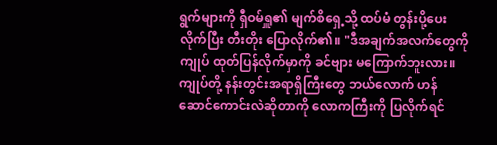ရွက်များကို ရှီဝမ်ရှူ၏ မျက်စိရှေ့သို့ ထပ်မံ တွန်းပို့ပေးလိုက်ပြီး တီးတိုး ပြောလိုက်၏။ "ဒီအချက်အလက်တွေကို ကျုပ် ထုတ်ပြန်လိုက်မှာကို ခင်ဗျား မကြောက်ဘူးလား။ ကျုပ်တို့ နန်းတွင်းအရာရှိကြီးတွေ ဘယ်လောက် ဟန်ဆောင်ကောင်းလဲဆိုတာကို လောကကြီးကို ပြလိုက်ရင်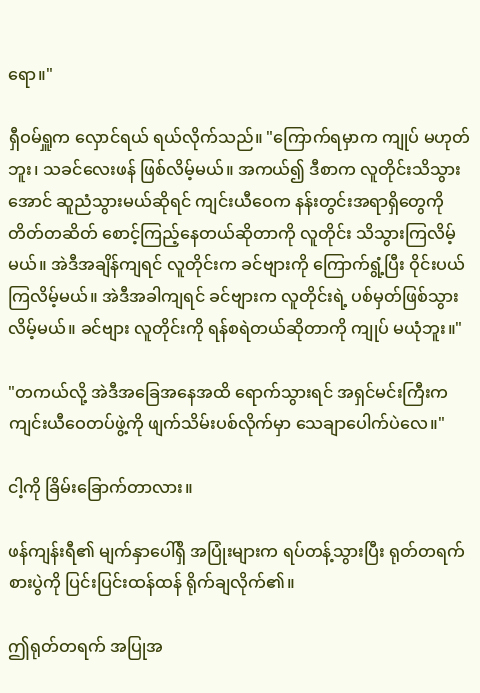ရော။"

ရှီဝမ်ရှူက လှောင်ရယ် ရယ်လိုက်သည်။ "ကြောက်ရမှာက ကျုပ် မဟုတ်ဘူး၊ သခင်လေးဖန် ဖြစ်လိမ့်မယ်။ အကယ်၍ ဒီစာက လူတိုင်းသိသွားအောင် ဆူညံသွားမယ်ဆိုရင် ကျင်းယီဝေက နန်းတွင်းအရာရှိတွေကို တိတ်တဆိတ် စောင့်ကြည့်နေတယ်ဆိုတာကို လူတိုင်း သိသွားကြလိမ့်မယ်။ အဲဒီအချိန်ကျရင် လူတိုင်းက ခင်ဗျားကို ကြောက်ရွံ့ပြီး ဝိုင်းပယ်ကြလိမ့်မယ်။ အဲဒီအခါကျရင် ခင်ဗျားက လူတိုင်းရဲ့ ပစ်မှတ်ဖြစ်သွားလိမ့်မယ်။ ခင်ဗျား လူတိုင်းကို ရန်စရဲတယ်ဆိုတာကို ကျုပ် မယုံဘူး။"

"တကယ်လို့ အဲဒီအခြေအနေအထိ ရောက်သွားရင် အရှင်မင်းကြီးက ကျင်းယီဝေတပ်ဖွဲ့ကို ဖျက်သိမ်းပစ်လိုက်မှာ သေချာပေါက်ပဲလေ။"

ငါ့ကို ခြိမ်းခြောက်တာလား။

ဖန်ကျန်းရီ၏ မျက်နှာပေါ်ရှိ အပြုံးများက ရပ်တန့်သွားပြီး ရုတ်တရက် စားပွဲကို ပြင်းပြင်းထန်ထန် ရိုက်ချလိုက်၏။

ဤရုတ်တရက် အပြုအ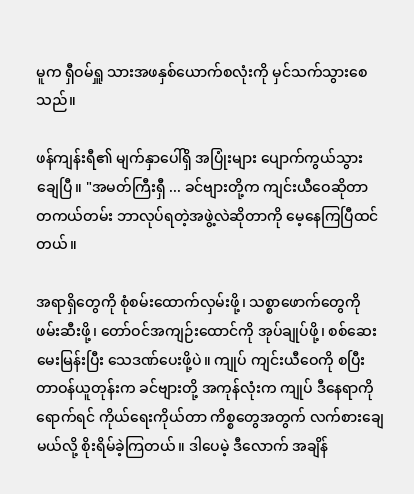မူက ရှီဝမ်ရှူ သားအဖနှစ်ယောက်စလုံးကို မှင်သက်သွားစေသည်။

ဖန်ကျန်းရီ၏ မျက်နှာပေါ်ရှိ အပြုံးများ ပျောက်ကွယ်သွားချေပြီ။ "အမတ်ကြီးရှီ ... ခင်ဗျားတို့က ကျင်းယီဝေဆိုတာ တကယ်တမ်း ဘာလုပ်ရတဲ့အဖွဲ့လဲဆိုတာကို မေ့နေကြပြီထင်တယ်။

အရာရှိတွေကို စုံစမ်းထောက်လှမ်းဖို့၊ သစ္စာဖောက်တွေကို ဖမ်းဆီးဖို့၊ တော်ဝင်အကျဉ်းထောင်ကို အုပ်ချုပ်ဖို့၊ စစ်ဆေးမေးမြန်းပြီး သေဒဏ်ပေးဖို့ပဲ။ ကျုပ် ကျင်းယီဝေကို စပြီး တာဝန်ယူတုန်းက ခင်ဗျားတို့ အကုန်လုံးက ကျုပ် ဒီနေရာကိုရောက်ရင် ကိုယ်ရေးကိုယ်တာ ကိစ္စတွေအတွက် လက်စားချေမယ်လို့ စိုးရိမ်ခဲ့ကြတယ်။ ဒါပေမဲ့ ဒီလောက် အချိန်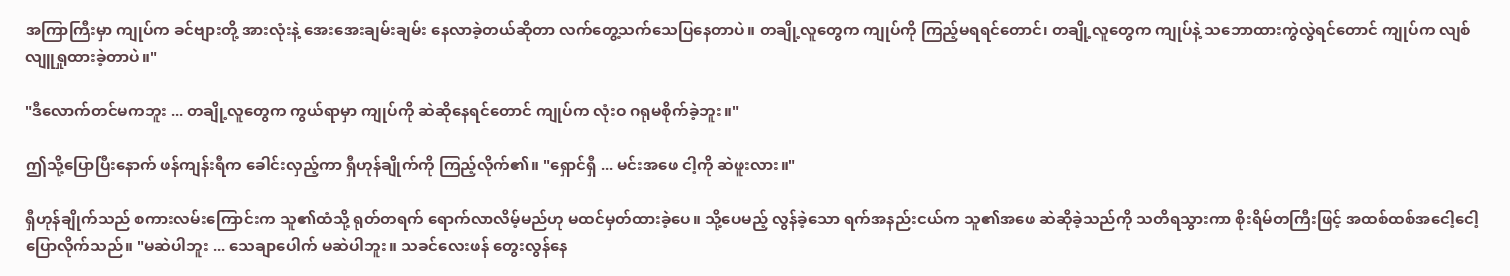အကြာကြီးမှာ ကျုပ်က ခင်ဗျားတို့ အားလုံးနဲ့ အေးအေးချမ်းချမ်း နေလာခဲ့တယ်ဆိုတာ လက်တွေ့သက်သေပြနေတာပဲ။ တချို့လူတွေက ကျုပ်ကို ကြည့်မရရင်တောင်၊ တချို့လူတွေက ကျုပ်နဲ့ သဘောထားကွဲလွဲရင်တောင် ကျုပ်က လျစ်လျူရှုထားခဲ့တာပဲ။"

"ဒီလောက်တင်မကဘူး ... တချို့လူတွေက ကွယ်ရာမှာ ကျုပ်ကို ဆဲဆိုနေရင်တောင် ကျုပ်က လုံးဝ ဂရုမစိုက်ခဲ့ဘူး။"

ဤသို့ပြောပြီးနောက် ဖန်ကျန်းရီက ခေါင်းလှည့်ကာ ရှီဟုန်ချိုက်ကို ကြည့်လိုက်၏။ "ရှောင်ရှီ ... မင်းအဖေ ငါ့ကို ဆဲဖူးလား။"

ရှီဟုန်ချိုက်သည် စကားလမ်းကြောင်းက သူ၏ထံသို့ ရုတ်တရက် ရောက်လာလိမ့်မည်ဟု မထင်မှတ်ထားခဲ့ပေ။ သို့ပေမည့် လွန်ခဲ့သော ရက်အနည်းငယ်က သူ၏အဖေ ဆဲဆိုခဲ့သည်ကို သတိရသွားကာ စိုးရိမ်တကြီးဖြင့် အထစ်ထစ်အငေါ့ငေါ့ ပြောလိုက်သည်။ "မဆဲပါဘူး ... သေချာပေါက် မဆဲပါဘူး။ သခင်လေးဖန် တွေးလွန်နေ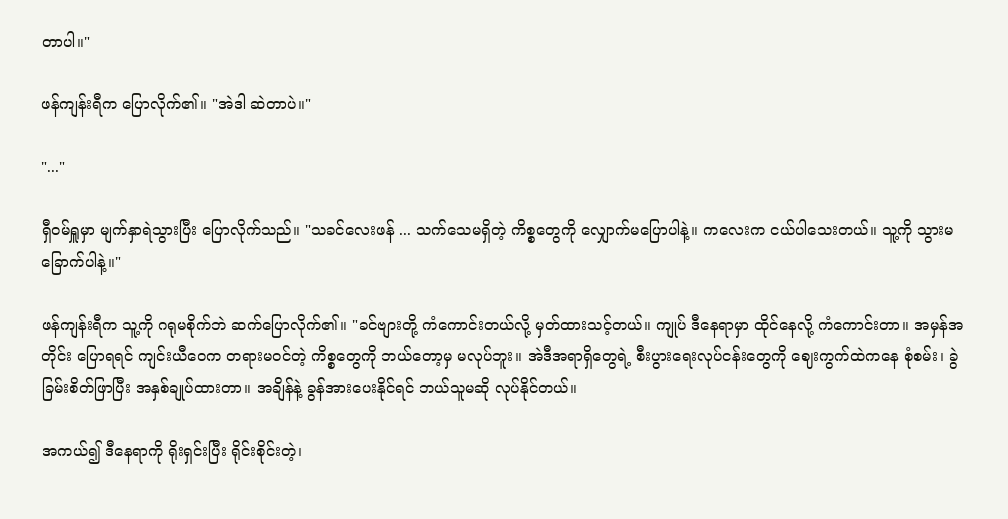တာပါ။"

ဖန်ကျန်းရီက ပြောလိုက်၏။ "အဲဒါ ဆဲတာပဲ။"

"..."

ရှီဝမ်ရှူမှာ မျက်နှာရဲသွားပြီး ပြောလိုက်သည်။ "သခင်လေးဖန် ... သက်သေမရှိတဲ့ ကိစ္စတွေကို လျှောက်မပြောပါနဲ့။ ကလေးက ငယ်ပါသေးတယ်။ သူ့ကို သွားမခြောက်ပါနဲ့။"

ဖန်ကျန်းရီက သူ့ကို ဂရုမစိုက်ဘဲ ဆက်ပြောလိုက်၏။ "ခင်ဗျားတို့ ကံကောင်းတယ်လို့ မှတ်ထားသင့်တယ်။ ကျုပ် ဒီနေရာမှာ ထိုင်နေလို့ ကံကောင်းတာ။ အမှန်အတိုင်း ပြောရရင် ကျင်းယီဝေက တရားမဝင်တဲ့ ကိစ္စတွေကို ဘယ်တော့မှ မလုပ်ဘူး။ အဲဒီအရာရှိတွေရဲ့ စီးပွားရေးလုပ်ငန်းတွေကို ဈေးကွက်ထဲကနေ စုံစမ်း၊ ခွဲခြမ်းစိတ်ဖြာပြီး အနှစ်ချုပ်ထားတာ။ အချိန်နဲ့ ခွန်အားပေးနိုင်ရင် ဘယ်သူမဆို လုပ်နိုင်တယ်။

အကယ်၍ ဒီနေရာကို ရိုးရှင်းပြီး ရိုင်းစိုင်းတဲ့၊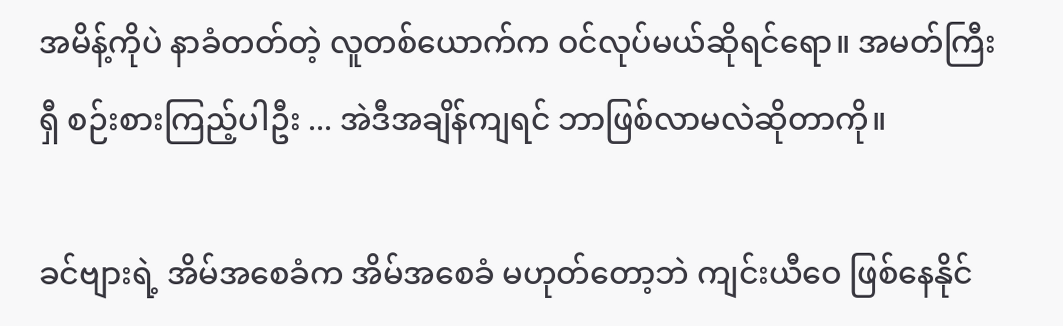အမိန့်ကိုပဲ နာခံတတ်တဲ့ လူတစ်ယောက်က ဝင်လုပ်မယ်ဆိုရင်ရော။ အမတ်ကြီးရှီ စဉ်းစားကြည့်ပါဦး ... အဲဒီအချိန်ကျရင် ဘာဖြစ်လာမလဲဆိုတာကို။

ခင်ဗျားရဲ့ အိမ်အစေခံက အိမ်အစေခံ မဟုတ်တော့ဘဲ ကျင်းယီဝေ ဖြစ်နေနိုင်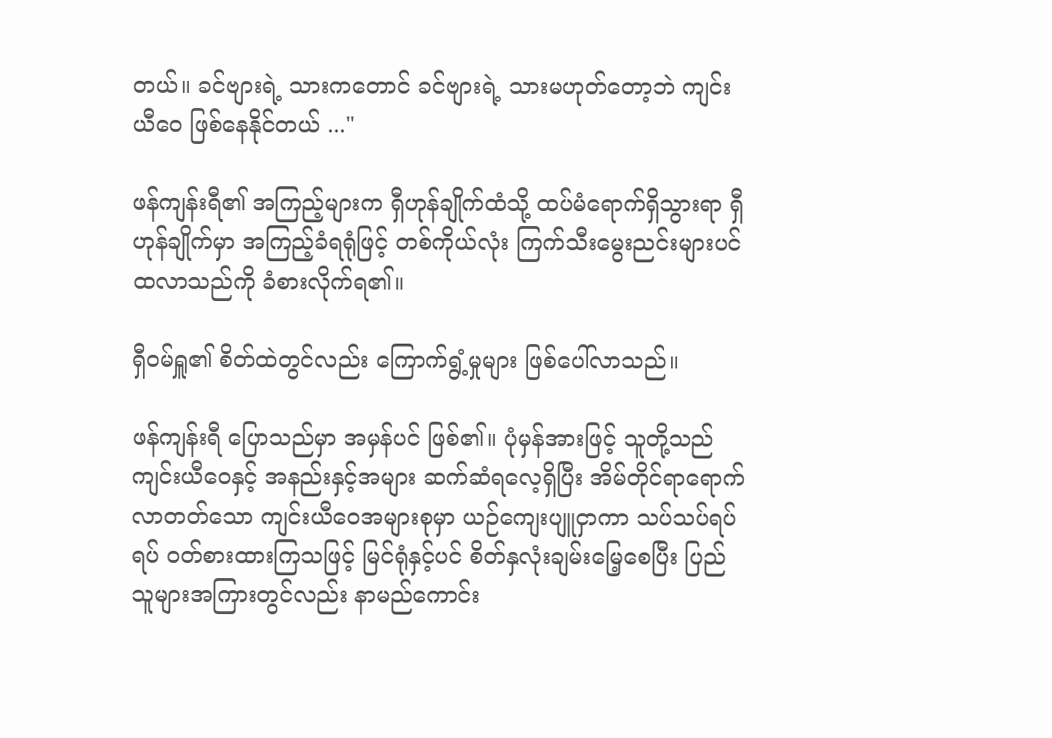တယ်။ ခင်ဗျားရဲ့ သားကတောင် ခင်ဗျားရဲ့ သားမဟုတ်တော့ဘဲ ကျင်းယီဝေ ဖြစ်နေနိုင်တယ် ..."

ဖန်ကျန်းရီ၏ အကြည့်များက ရှီဟုန်ချိုက်ထံသို့ ထပ်မံရောက်ရှိသွားရာ ရှီဟုန်ချိုက်မှာ အကြည့်ခံရရုံဖြင့် တစ်ကိုယ်လုံး ကြက်သီးမွေးညင်းများပင် ထလာသည်ကို ခံစားလိုက်ရ၏။

ရှီဝမ်ရှူ၏ စိတ်ထဲတွင်လည်း ကြောက်ရွံ့မှုများ ဖြစ်ပေါ်လာသည်။

ဖန်ကျန်းရီ ပြောသည်မှာ အမှန်ပင် ဖြစ်၏။ ပုံမှန်အားဖြင့် သူတို့သည် ကျင်းယီဝေနှင့် အနည်းနှင့်အများ ဆက်ဆံရလေ့ရှိပြီး အိမ်တိုင်ရာရောက် လာတတ်သော ကျင်းယီဝေအများစုမှာ ယဉ်ကျေးပျူငှာကာ သပ်သပ်ရပ်ရပ် ဝတ်စားထားကြသဖြင့် မြင်ရုံနှင့်ပင် စိတ်နှလုံးချမ်းမြေ့စေပြီး ပြည်သူများအကြားတွင်လည်း နာမည်ကောင်း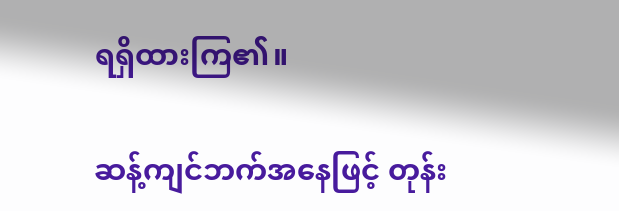ရရှိထားကြ၏။

ဆန့်ကျင်ဘက်အနေဖြင့် တုန်း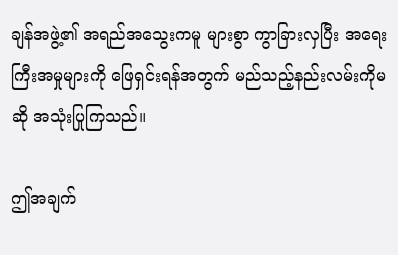ချန်အဖွဲ့၏ အရည်အသွေးကမူ များစွာ ကွာခြားလှပြီး အရေးကြီးအမှုများကို ဖြေရှင်းရန်အတွက် မည်သည့်နည်းလမ်းကိုမဆို အသုံးပြုကြသည်။

ဤအချက်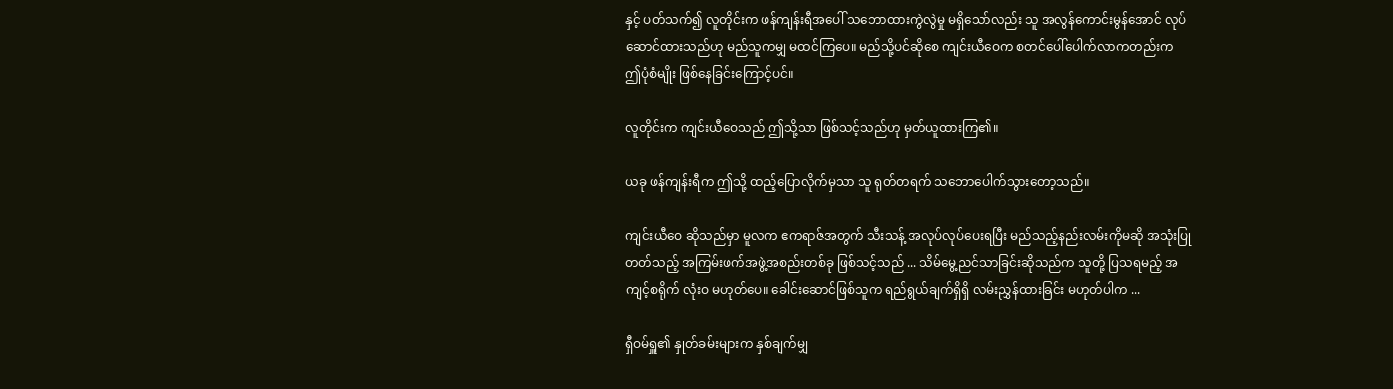နှင့် ပတ်သက်၍ လူတိုင်းက ဖန်ကျန်းရီအပေါ် သဘောထားကွဲလွဲမှု မရှိသော်လည်း သူ အလွန်ကောင်းမွန်အောင် လုပ်ဆောင်ထားသည်ဟု မည်သူကမျှ မထင်ကြပေ။ မည်သို့ပင်ဆိုစေ ကျင်းယီဝေက စတင်ပေါ်ပေါက်လာကတည်းက ဤပုံစံမျိုး ဖြစ်နေခြင်းကြောင့်ပင်။

လူတိုင်းက ကျင်းယီဝေသည် ဤသို့သာ ဖြစ်သင့်သည်ဟု မှတ်ယူထားကြ၏။

ယခု ဖန်ကျန်းရီက ဤသို့ ထည့်ပြောလိုက်မှသာ သူ ရုတ်တရက် သဘောပေါက်သွားတော့သည်။

ကျင်းယီဝေ ဆိုသည်မှာ မူလက ဧကရာဇ်အတွက် သီးသန့် အလုပ်လုပ်ပေးရပြီး မည်သည့်နည်းလမ်းကိုမဆို အသုံးပြုတတ်သည့် အကြမ်းဖက်အဖွဲ့အစည်းတစ်ခု ဖြစ်သင့်သည် ... သိမ်မွေ့ညင်သာခြင်းဆိုသည်က သူတို့ ပြသရမည့် အကျင့်စရိုက် လုံးဝ မဟုတ်ပေ။ ခေါင်းဆောင်ဖြစ်သူက ရည်ရွယ်ချက်ရှိရှိ လမ်းညွှန်ထားခြင်း မဟုတ်ပါက ...

ရှီဝမ်ရှူ၏ နှုတ်ခမ်းများက နှစ်ချက်မျှ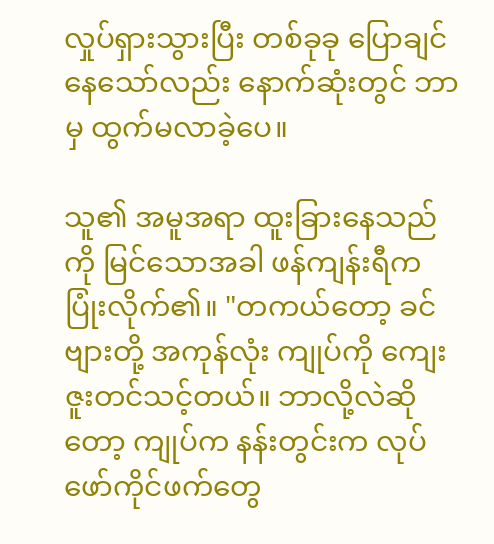လှုပ်ရှားသွားပြီး တစ်ခုခု ပြောချင်နေသော်လည်း နောက်ဆုံးတွင် ဘာမှ ထွက်မလာခဲ့ပေ။

သူ၏ အမူအရာ ထူးခြားနေသည်ကို မြင်သောအခါ ဖန်ကျန်းရီက ပြုံးလိုက်၏။ "တကယ်တော့ ခင်ဗျားတို့ အကုန်လုံး ကျုပ်ကို ကျေးဇူးတင်သင့်တယ်။ ဘာလို့လဲဆိုတော့ ကျုပ်က နန်းတွင်းက လုပ်ဖော်ကိုင်ဖက်တွေ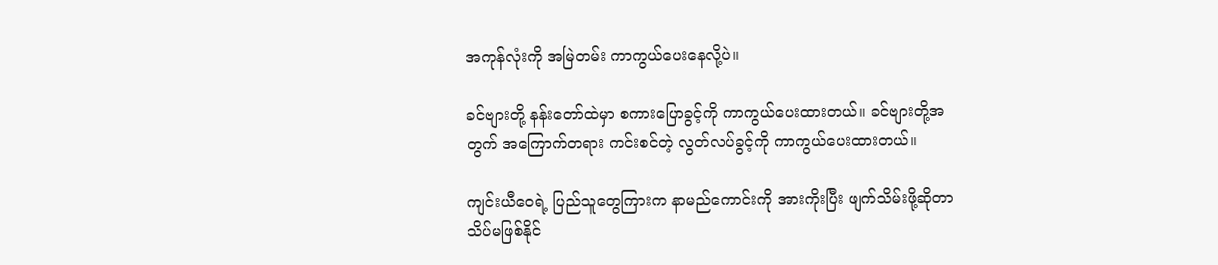အကုန်လုံးကို အမြဲတမ်း ကာကွယ်ပေးနေလို့ပဲ။

ခင်ဗျားတို့ နန်းတော်ထဲမှာ စကားပြောခွင့်ကို ကာကွယ်ပေးထားတယ်။ ခင်ဗျားတို့အတွက် အကြောက်တရား ကင်းစင်တဲ့ လွတ်လပ်ခွင့်ကို ကာကွယ်ပေးထားတယ်။

ကျင်းယီဝေရဲ့ ပြည်သူတွေကြားက နာမည်ကောင်းကို အားကိုးပြီး ဖျက်သိမ်းဖို့ဆိုတာ သိပ်မဖြစ်နိုင်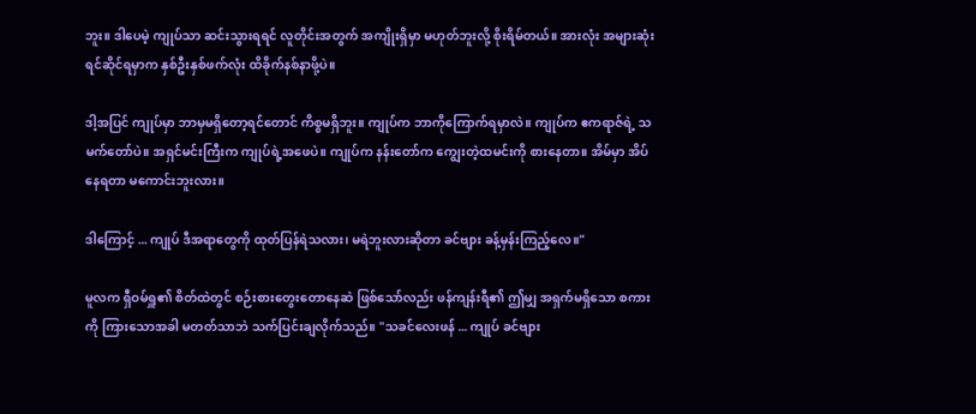ဘူး။ ဒါပေမဲ့ ကျုပ်သာ ဆင်းသွားရရင် လူတိုင်းအတွက် အကျိုးရှိမှာ မဟုတ်ဘူးလို့ စိုးရိမ်တယ်။ အားလုံး အများဆုံး ရင်ဆိုင်ရမှာက နှစ်ဦးနှစ်ဖက်လုံး ထိခိုက်နစ်နာဖို့ပဲ။

ဒါ့အပြင် ကျုပ်မှာ ဘာမှမရှိတော့ရင်တောင် ကိစ္စမရှိဘူး။ ကျုပ်က ဘာကိုကြောက်ရမှာလဲ။ ကျုပ်က ဧကရာဇ်ရဲ့ သမက်တော်ပဲ။ အရှင်မင်းကြီးက ကျုပ်ရဲ့အဖေပဲ။ ကျုပ်က နန်းတော်က ကျွေးတဲ့ထမင်းကို စားနေတာ။ အိမ်မှာ အိပ်နေရတာ မကောင်းဘူးလား။

ဒါကြောင့် ... ကျုပ် ဒီအရာတွေကို ထုတ်ပြန်ရဲသလား၊ မရဲဘူးလားဆိုတာ ခင်ဗျား ခန့်မှန်းကြည့်လေ။"

မူလက ရှီဝမ်ရှူ၏ စိတ်ထဲတွင် စဉ်းစားတွေးတောနေဆဲ ဖြစ်သော်လည်း ဖန်ကျန်းရီ၏ ဤမျှ အရှက်မရှိသော စကားကို ကြားသောအခါ မတတ်သာဘဲ သက်ပြင်းချလိုက်သည်။ "သခင်လေးဖန် ... ကျုပ် ခင်ဗျား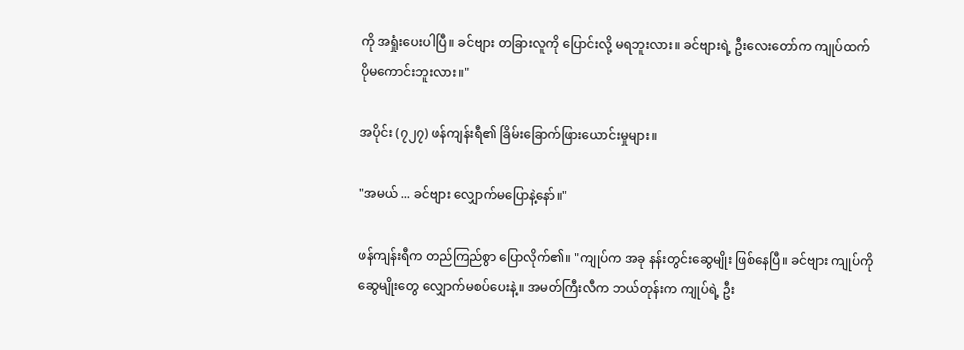ကို အရှုံးပေးပါပြီ။ ခင်ဗျား တခြားလူကို ပြောင်းလို့ မရဘူးလား။ ခင်ဗျားရဲ့ ဦးလေးတော်က ကျုပ်ထက် ပိုမကောင်းဘူးလား။"

အပိုင်း (၇၂၇) ဖန်ကျန်းရီ၏ ခြိမ်းခြောက်ဖြားယောင်းမှုများ။

"အမယ် ... ခင်ဗျား လျှောက်မပြောနဲ့နော်။"

ဖန်ကျန်းရီက တည်ကြည်စွာ ပြောလိုက်၏။ "ကျုပ်က အခု နန်းတွင်းဆွေမျိုး ဖြစ်နေပြီ။ ခင်ဗျား ကျုပ်ကို ဆွေမျိုးတွေ လျှောက်မစပ်ပေးနဲ့။ အမတ်ကြီးလီက ဘယ်တုန်းက ကျုပ်ရဲ့ ဦး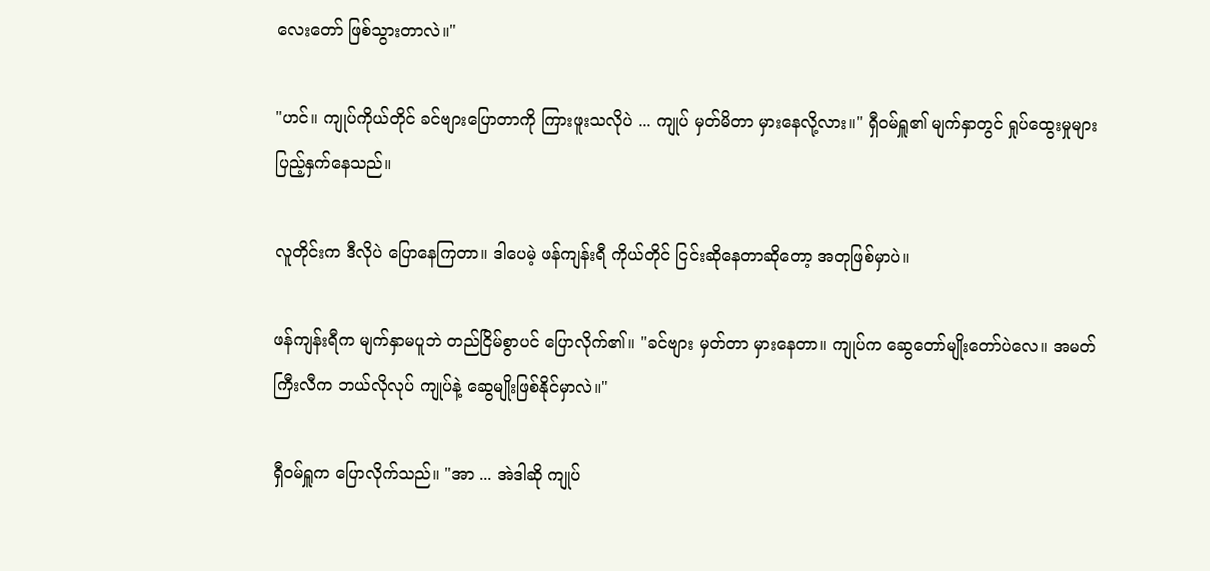လေးတော် ဖြစ်သွားတာလဲ။"

"ဟင်။ ကျုပ်ကိုယ်တိုင် ခင်ဗျားပြောတာကို ကြားဖူးသလိုပဲ ... ကျုပ် မှတ်မိတာ မှားနေလို့လား။" ရှီဝမ်ရှူ၏ မျက်နှာတွင် ရှုပ်ထွေးမှုများ ပြည့်နှက်နေသည်။

လူတိုင်းက ဒီလိုပဲ ပြောနေကြတာ။ ဒါပေမဲ့ ဖန်ကျန်းရီ ကိုယ်တိုင် ငြင်းဆိုနေတာဆိုတော့ အတုဖြစ်မှာပဲ။

ဖန်ကျန်းရီက မျက်နှာမပူဘဲ တည်ငြိမ်စွာပင် ပြောလိုက်၏။ "ခင်ဗျား မှတ်တာ မှားနေတာ။ ကျုပ်က ဆွေတော်မျိုးတော်ပဲလေ။ အမတ်ကြီးလီက ဘယ်လိုလုပ် ကျုပ်နဲ့ ဆွေမျိုးဖြစ်နိုင်မှာလဲ။"

ရှီဝမ်ရှူက ပြောလိုက်သည်။ "အာ ... အဲဒါဆို ကျုပ်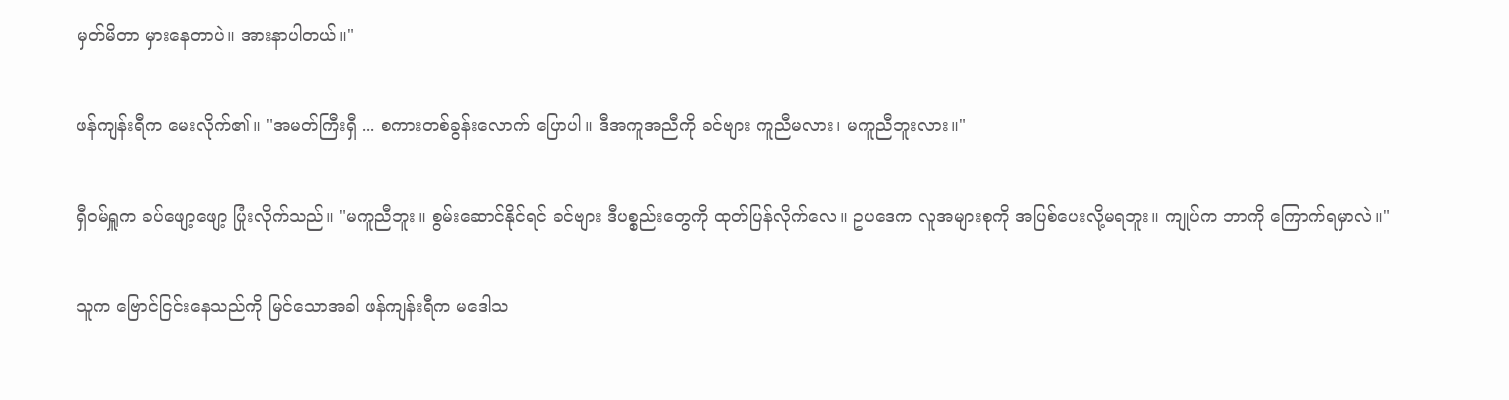မှတ်မိတာ မှားနေတာပဲ။ အားနာပါတယ်။"

ဖန်ကျန်းရီက မေးလိုက်၏။ "အမတ်ကြီးရှီ ... စကားတစ်ခွန်းလောက် ပြောပါ။ ဒီအကူအညီကို ခင်ဗျား ကူညီမလား၊ မကူညီဘူးလား။"

ရှီဝမ်ရှူက ခပ်ဖျော့ဖျော့ ပြုံးလိုက်သည်။ "မကူညီဘူး။ စွမ်းဆောင်နိုင်ရင် ခင်ဗျား ဒီပစ္စည်းတွေကို ထုတ်ပြန်လိုက်လေ။ ဥပဒေက လူအများစုကို အပြစ်ပေးလို့မရဘူး။ ကျုပ်က ဘာကို ကြောက်ရမှာလဲ။"

သူက ဗြောင်ငြင်းနေသည်ကို မြင်သောအခါ ဖန်ကျန်းရီက မဒေါသ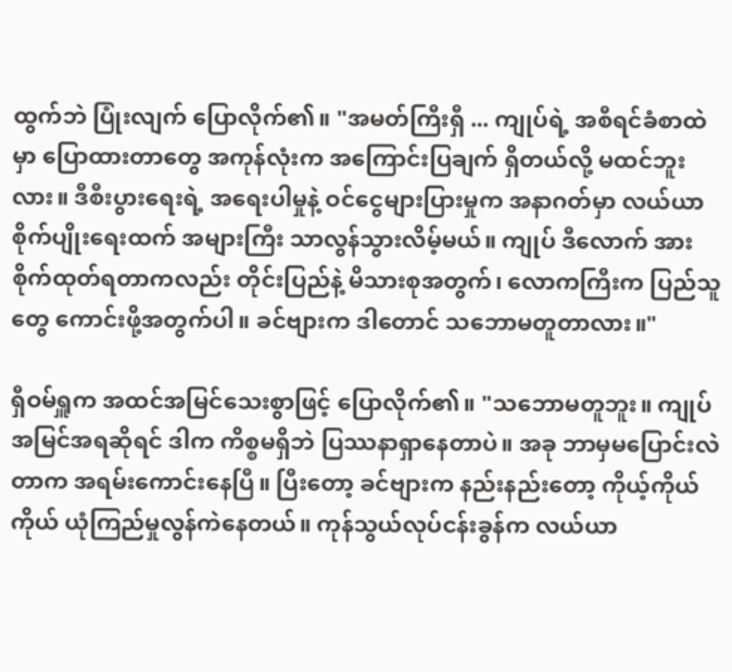ထွက်ဘဲ ပြုံးလျက် ပြောလိုက်၏။ "အမတ်ကြီးရှီ ... ကျုပ်ရဲ့ အစီရင်ခံစာထဲမှာ ပြောထားတာတွေ အကုန်လုံးက အကြောင်းပြချက် ရှိတယ်လို့ မထင်ဘူးလား။ ဒီစီးပွားရေးရဲ့ အရေးပါမှုနဲ့ ဝင်ငွေများပြားမှုက အနာဂတ်မှာ လယ်ယာစိုက်ပျိုးရေးထက် အများကြီး သာလွန်သွားလိမ့်မယ်။ ကျုပ် ဒီလောက် အားစိုက်ထုတ်ရတာကလည်း တိုင်းပြည်နဲ့ မိသားစုအတွက်၊ လောကကြီးက ပြည်သူတွေ ကောင်းဖို့အတွက်ပါ။ ခင်ဗျားက ဒါတောင် သဘောမတူတာလား။"

ရှီဝမ်ရှူက အထင်အမြင်သေးစွာဖြင့် ပြောလိုက်၏။ "သဘောမတူဘူး။ ကျုပ်အမြင်အရဆိုရင် ဒါက ကိစ္စမရှိဘဲ ပြဿနာရှာနေတာပဲ။ အခု ဘာမှမပြောင်းလဲတာက အရမ်းကောင်းနေပြီ။ ပြီးတော့ ခင်ဗျားက နည်းနည်းတော့ ကိုယ့်ကိုယ်ကိုယ် ယုံကြည်မှုလွန်ကဲနေတယ်။ ကုန်သွယ်လုပ်ငန်းခွန်က လယ်ယာ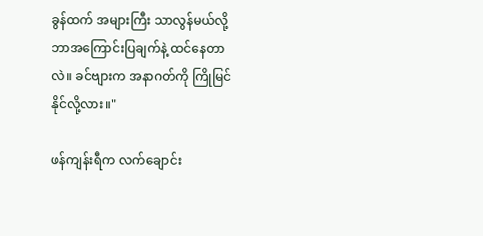ခွန်ထက် အများကြီး သာလွန်မယ်လို့ ဘာအကြောင်းပြချက်နဲ့ ထင်နေတာလဲ။ ခင်ဗျားက အနာဂတ်ကို ကြိုမြင်နိုင်လို့လား။"

ဖန်ကျန်းရီက လက်ချောင်း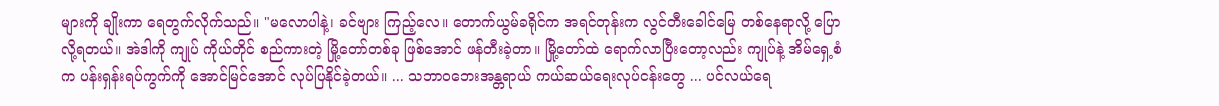များကို ချိုးကာ ရေတွက်လိုက်သည်။ "မလောပါနဲ့၊ ခင်ဗျား ကြည့်လေ။ တောက်ယွမ်ခရိုင်က အရင်တုန်းက လွင်တီးခေါင်မြေ တစ်နေရာလို့ ပြောလို့ရတယ်။ အဲဒါကို ကျုပ် ကိုယ်တိုင် စည်ကားတဲ့ မြို့တော်တစ်ခု ဖြစ်အောင် ဖန်တီးခဲ့တာ။ မြို့တော်ထဲ ရောက်လာပြီးတော့လည်း ကျုပ်နဲ့ အိမ်ရှေ့စံက ပန်းရှန်းရပ်ကွက်ကို အောင်မြင်အောင် လုပ်ပြနိုင်ခဲ့တယ်။ ... သဘာဝဘေးအန္တရာယ် ကယ်ဆယ်ရေးလုပ်ငန်းတွေ ... ပင်လယ်ရေ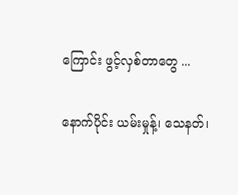ကြောင်း ဖွင့်လှစ်တာတွေ ...

နောက်ပိုင်း ယမ်းမှုန့်၊ သေနတ်၊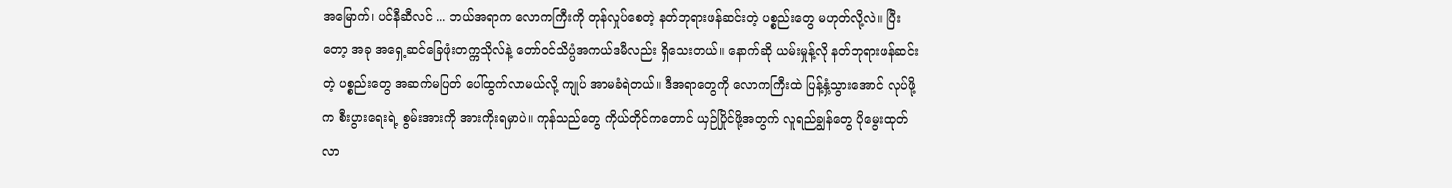အမြောက်၊ ပင်နီဆီလင် ... ဘယ်အရာက လောကကြီးကို တုန်လှုပ်စေတဲ့ နတ်ဘုရားဖန်ဆင်းတဲ့ ပစ္စည်းတွေ မဟုတ်လို့လဲ။ ပြီးတော့ အခု အရှေ့ဆင်ခြေဖုံးတက္ကသိုလ်နဲ့ တော်ဝင်သိပ္ပံအကယ်ဒမီလည်း ရှိသေးတယ်။ နောက်ဆို ယမ်းမှုန့်လို နတ်ဘုရားဖန်ဆင်းတဲ့ ပစ္စည်းတွေ အဆက်မပြတ် ပေါ်ထွက်လာမယ်လို့ ကျုပ် အာမခံရဲတယ်။ ဒီအရာတွေကို လောကကြီးထဲ ပြန့်နှံ့သွားအောင် လုပ်ဖို့က စီးပွားရေးရဲ့ စွမ်းအားကို အားကိုးရမှာပဲ။ ကုန်သည်တွေ ကိုယ်တိုင်ကတောင် ယှဉ်ပြိုင်ဖို့အတွက် လူရည်ချွန်တွေ ပိုမွေးထုတ်လာ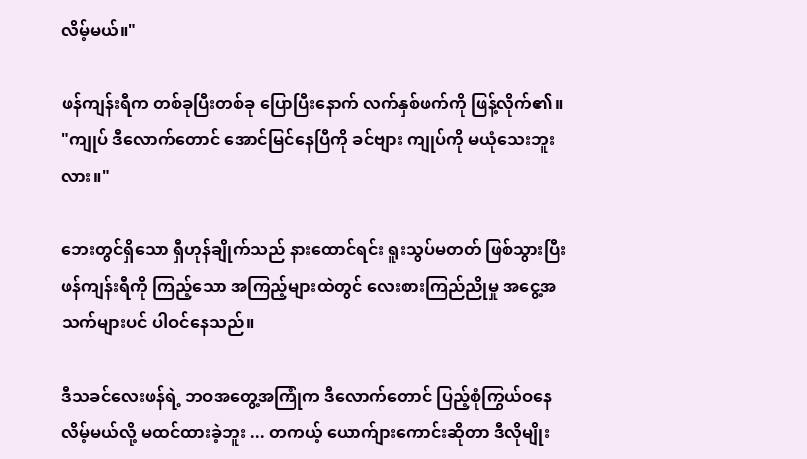လိမ့်မယ်။"

ဖန်ကျန်းရီက တစ်ခုပြီးတစ်ခု ပြောပြီးနောက် လက်နှစ်ဖက်ကို ဖြန့်လိုက်၏။ "ကျုပ် ဒီလောက်တောင် အောင်မြင်နေပြီကို ခင်ဗျား ကျုပ်ကို မယုံသေးဘူးလား။"

ဘေးတွင်ရှိသော ရှီဟုန်ချိုက်သည် နားထောင်ရင်း ရူးသွပ်မတတ် ဖြစ်သွားပြီး ဖန်ကျန်းရီကို ကြည့်သော အကြည့်များထဲတွင် လေးစားကြည်ညိုမှု အငွေ့အသက်များပင် ပါဝင်နေသည်။

ဒီသခင်လေးဖန်ရဲ့ ဘဝအတွေ့အကြုံက ဒီလောက်တောင် ပြည့်စုံကြွယ်ဝနေလိမ့်မယ်လို့ မထင်ထားခဲ့ဘူး ... တကယ့် ယောက်ျားကောင်းဆိုတာ ဒီလိုမျိုး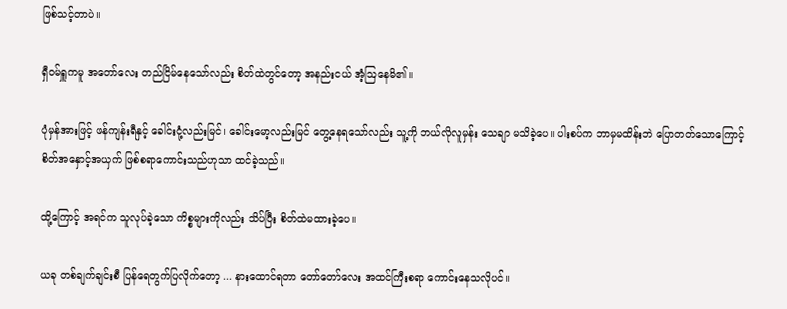ဖြစ်သင့်တာပဲ။

ရှီဝမ်ရှူကမူ အတော်လေး တည်ငြိမ်နေသော်လည်း စိတ်ထဲတွင်တော့ အနည်းငယ် အံ့ဩနေမိ၏။

ပုံမှန်အားဖြင့် ဖန်ကျန်းရီနှင့် ခေါင်းငုံ့လည်းမြင်၊ ခေါင်းမော့လည်းမြင် တွေ့နေရသော်လည်း သူ့ကို ဘယ်လိုလူမှန်း သေချာ မသိခဲ့ပေ။ ပါးစပ်က ဘာမှမထိန်းဘဲ ပြောတတ်သောကြောင့် စိတ်အနှောင့်အယှက် ဖြစ်စရာကောင်းသည်ဟုသာ ထင်ခဲ့သည်။

ထို့ကြောင့် အရင်က သူလုပ်ခဲ့သော ကိစ္စများကိုလည်း သိပ်ပြီး စိတ်ထဲမထားခဲ့ပေ။

ယခု တစ်ချက်ချင်းစီ ပြန်ရေတွက်ပြလိုက်တော့ ... နားထောင်ရတာ တော်တော်လေး အထင်ကြီးစရာ ကောင်းနေသလိုပင်။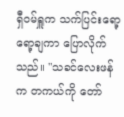ရှီဝမ်ရှူက သက်ပြင်းရော့ရော့ချကာ ပြောလိုက်သည်။ "သခင်လေးဖန်က တကယ်ကို တော်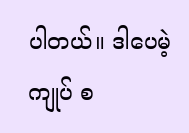ပါတယ်။ ဒါပေမဲ့ ကျုပ် စ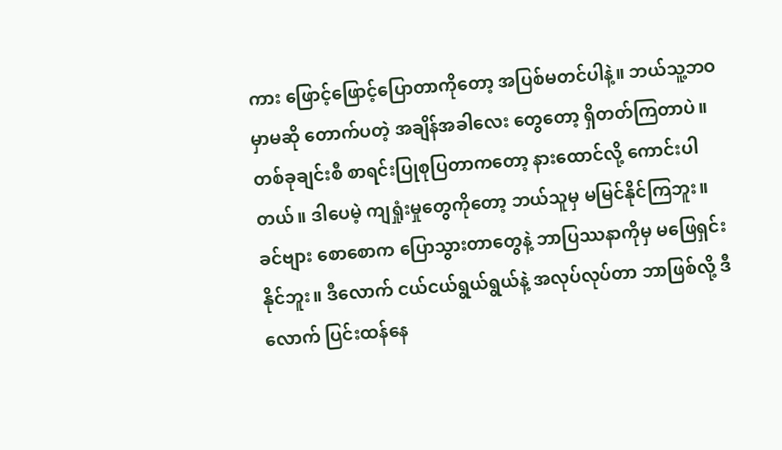ကား ဖြောင့်ဖြောင့်ပြောတာကိုတော့ အပြစ်မတင်ပါနဲ့။ ဘယ်သူ့ဘဝမှာမဆို တောက်ပတဲ့ အချိန်အခါလေး တွေတော့ ရှိတတ်ကြတာပဲ။ တစ်ခုချင်းစီ စာရင်းပြုစုပြတာကတော့ နားထောင်လို့ ကောင်းပါတယ်။ ဒါပေမဲ့ ကျရှုံးမှုတွေကိုတော့ ဘယ်သူမှ မမြင်နိုင်ကြဘူး။ ခင်ဗျား စောစောက ပြောသွားတာတွေနဲ့ ဘာပြဿနာကိုမှ မဖြေရှင်းနိုင်ဘူး။ ဒီလောက် ငယ်ငယ်ရွယ်ရွယ်နဲ့ အလုပ်လုပ်တာ ဘာဖြစ်လို့ ဒီလောက် ပြင်းထန်နေ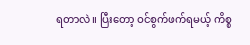ရတာလဲ။ ပြီးတော့ ဝင်စွက်ဖက်ရမယ့် ကိစ္စ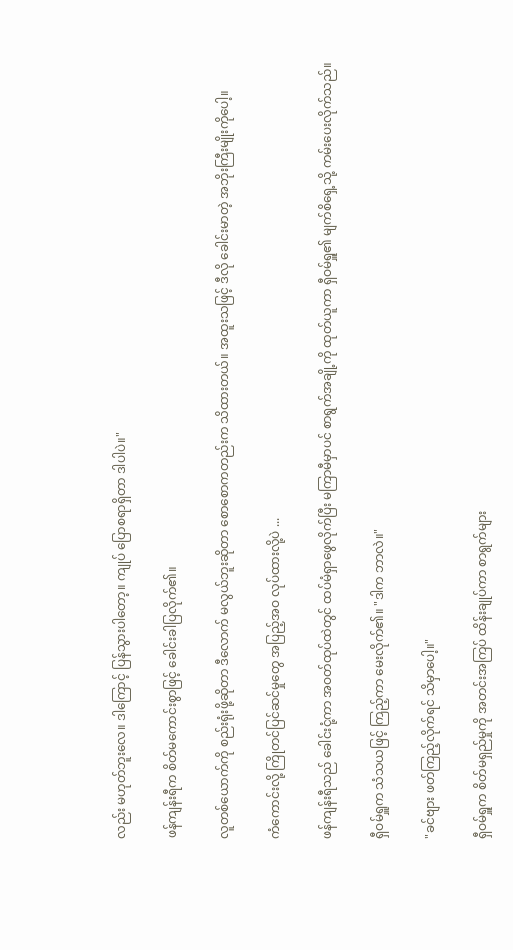လည်း မဟုတ်ဘူးလေ။ ဒါကြောင့် ပြန်သွားပါတော့။ ကျုပ် ပြောစရာရှိတာ ဒါပါပဲ။"

ဖန်ကျန်းရီက စိတ်မကောင်းစွာဖြင့် ခေါင်းခါပြလိုက်၏။

လူတစ်ယောက်ကို စည်းရုံးဖို့ဆိုတာ ဒီလောက် မလွယ်ဘူးဆိုတာ စောစောကတည်းက သိထားတယ်။ အထူးသဖြင့် ဒီလို ခေါင်းမာတဲ့ အဘိုးကြီးမျိုးကိုပေါ့။

ကံကောင်းလို့ ကြိုတင်ပြင်ဆင်မှုတွေ အပြည့်အဝ လုပ်ထားလို့ပဲ ...

ဖန်ကျန်းရီသည် ခေါင်းငုံ့ကာ အဝတ်ထုပ်ထဲတွင် ထပ်မံရှာဖွေလိုက်ပြီး မကြာမီမှာပင် စာရွက်အချို့ကို ထုတ်ယူကာ ရှီဝမ်ရှူ၏ မျက်စိရှေ့သို့ ကမ်းပေးလိုက်သည်။

ရှီဝမ်ရှူက သံသယဖြင့် ကြည့်ကာ မေးလိုက်၏။ "ဒါက ဘာလဲ။"

"ခင်ဗျား ဖတ်ကြည့်လိုက်ရင် သိမှာပေါ့။"

ရှီဝမ်ရှူက စိတ်မရှည်မှုကို အတင်းအကြပ် ထိန်းချုပ်ကာ စာရွက်များ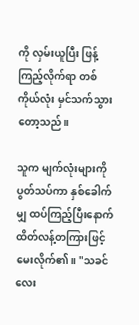ကို လှမ်းယူပြီး ဖြန့်ကြည့်လိုက်ရာ တစ်ကိုယ်လုံး မှင်သက်သွားတော့သည်။

သူက မျက်လုံးများကို ပွတ်သပ်ကာ နှစ်ခေါက်မျှ ထပ်ကြည့်ပြီးနောက် ထိတ်လန့်တကြားဖြင့် မေးလိုက်၏။ "သခင်လေး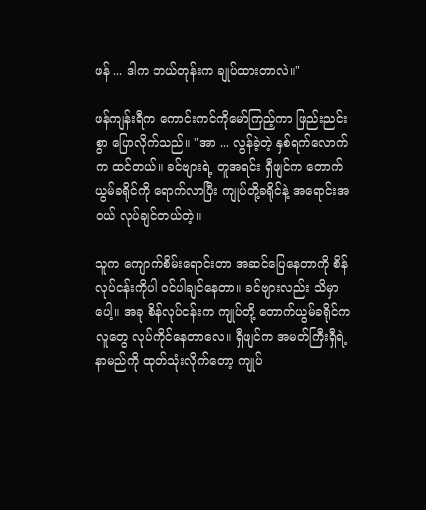ဖန် ... ဒါက ဘယ်တုန်းက ချုပ်ထားတာလဲ။"

ဖန်ကျန်းရီက ကောင်းကင်ကိုမော်ကြည့်ကာ ဖြည်းညင်းစွာ ပြောလိုက်သည်။ "အာ ... လွန်ခဲ့တဲ့ နှစ်ရက်လောက်က ထင်တယ်။ ခင်ဗျားရဲ့ တူအရင်း ရှီဖျင်က တောက်ယွမ်ခရိုင်ကို ရောက်လာပြီး ကျုပ်တို့ခရိုင်နဲ့ အရောင်းအဝယ် လုပ်ချင်တယ်တဲ့။

သူက ကျောက်စိမ်းရောင်းတာ အဆင်ပြေနေတာကို စိန်လုပ်ငန်းကိုပါ ဝင်ပါချင်နေတာ။ ခင်ဗျားလည်း သိမှာပေါ့။ အခု စိန်လုပ်ငန်းက ကျုပ်တို့ တောက်ယွမ်ခရိုင်က လူတွေ လုပ်ကိုင်နေတာလေ။ ရှီဖျင်က အမတ်ကြီးရှီရဲ့ နာမည်ကို ထုတ်သုံးလိုက်တော့ ကျုပ်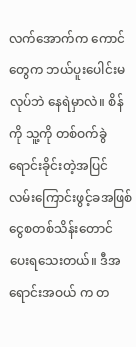လက်အောက်က ကောင်တွေက ဘယ်ပူးပေါင်းမလုပ်ဘဲ နေရဲမှာလဲ။ စိန်ကို သူ့ကို တစ်ဝက်ခွဲရောင်းခိုင်းတဲ့အပြင် လမ်းကြောင်းဖွင့်ခအဖြစ် ငွေစတစ်သိန်းတောင် ပေးရသေးတယ်။ ဒီအရောင်းအဝယ် က တ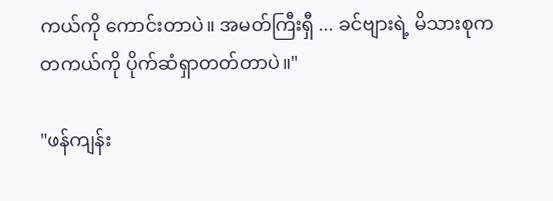ကယ်ကို ကောင်းတာပဲ။ အမတ်ကြီးရှီ ... ခင်ဗျားရဲ့ မိသားစုက တကယ်ကို ပိုက်ဆံရှာတတ်တာပဲ။"

"ဖန်ကျန်း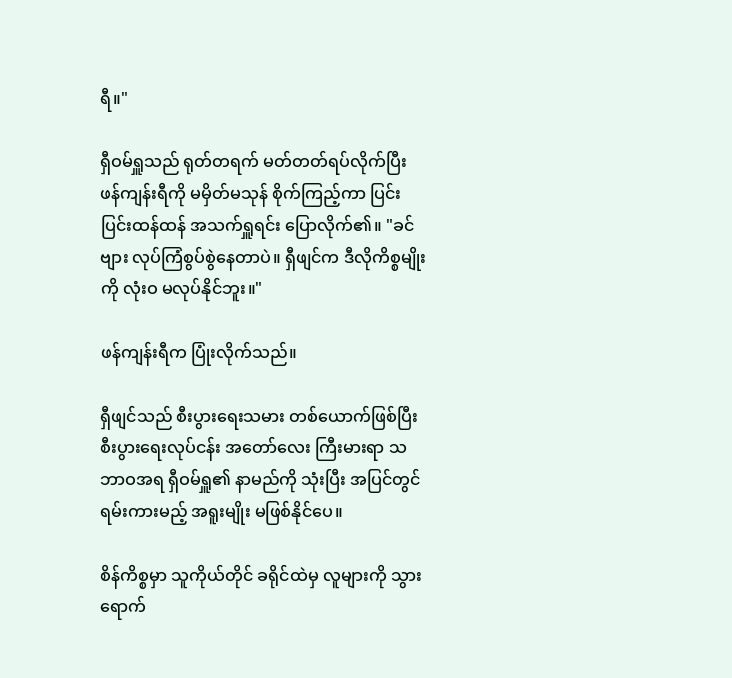ရီ။"

ရှီဝမ်ရှူသည် ရုတ်တရက် မတ်တတ်ရပ်လိုက်ပြီး ဖန်ကျန်းရီကို မမှိတ်မသုန် စိုက်ကြည့်ကာ ပြင်းပြင်းထန်ထန် အသက်ရှူရင်း ပြောလိုက်၏။ "ခင်ဗျား လုပ်ကြံစွပ်စွဲနေတာပဲ။ ရှီဖျင်က ဒီလိုကိစ္စမျိုးကို လုံးဝ မလုပ်နိုင်ဘူး။"

ဖန်ကျန်းရီက ပြုံးလိုက်သည်။

ရှီဖျင်သည် စီးပွားရေးသမား တစ်ယောက်ဖြစ်ပြီး စီးပွားရေးလုပ်ငန်း အတော်လေး ကြီးမားရာ သဘာဝအရ ရှီဝမ်ရှူ၏ နာမည်ကို သုံးပြီး အပြင်တွင် ရမ်းကားမည့် အရူးမျိုး မဖြစ်နိုင်ပေ။

စိန်ကိစ္စမှာ သူကိုယ်တိုင် ခရိုင်ထဲမှ လူများကို သွားရောက်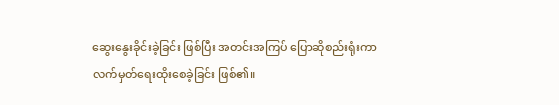ဆွေးနွေးခိုင်းခဲ့ခြင်း ဖြစ်ပြီး အတင်းအကြပ် ပြောဆိုစည်းရုံးကာ လက်မှတ်ရေးထိုးစေခဲ့ခြင်း ဖြစ်၏။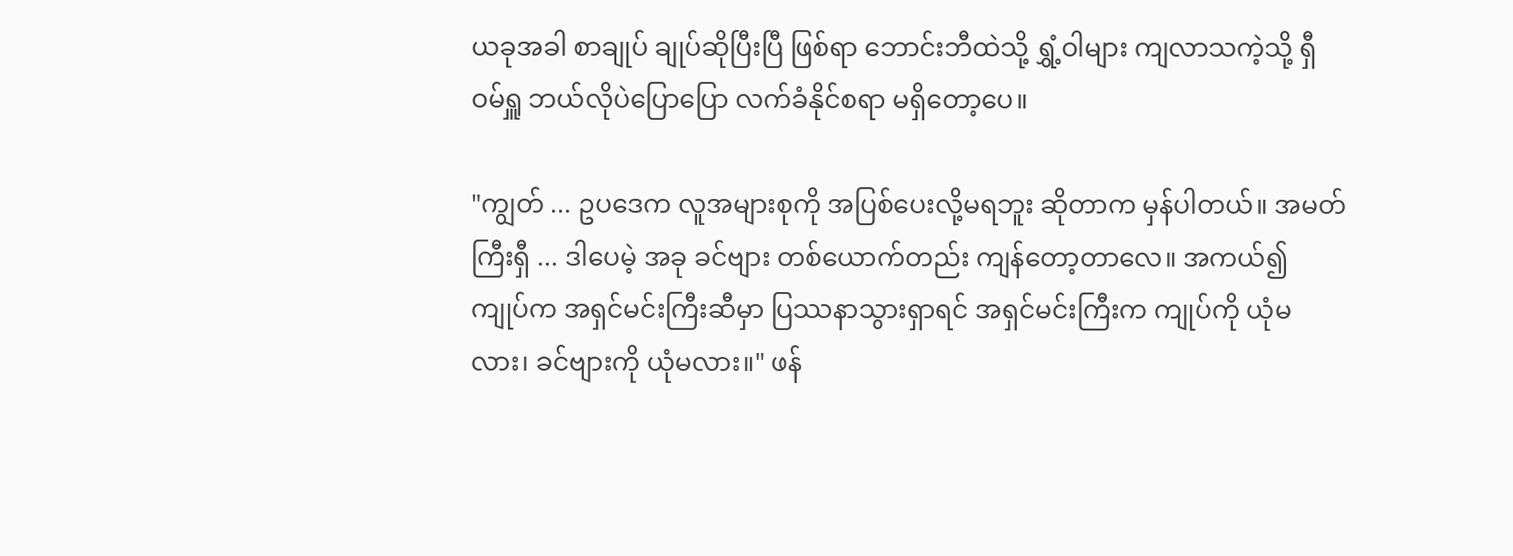ယခုအခါ စာချုပ် ချုပ်ဆိုပြီးပြီ ဖြစ်ရာ ဘောင်းဘီထဲသို့ ရွှံ့ဝါများ ကျလာသကဲ့သို့ ရှီဝမ်ရှူ ဘယ်လိုပဲပြောပြော လက်ခံနိုင်စရာ မရှိတော့ပေ။

"ကျွတ် ... ဥပဒေက လူအများစုကို အပြစ်ပေးလို့မရဘူး ဆိုတာက မှန်ပါတယ်။ အမတ်ကြီးရှီ ... ဒါပေမဲ့ အခု ခင်ဗျား တစ်ယောက်တည်း ကျန်တော့တာလေ။ အကယ်၍ ကျုပ်က အရှင်မင်းကြီးဆီမှာ ပြဿနာသွားရှာရင် အရှင်မင်းကြီးက ကျုပ်ကို ယုံမလား၊ ခင်ဗျားကို ယုံမလား။" ဖန်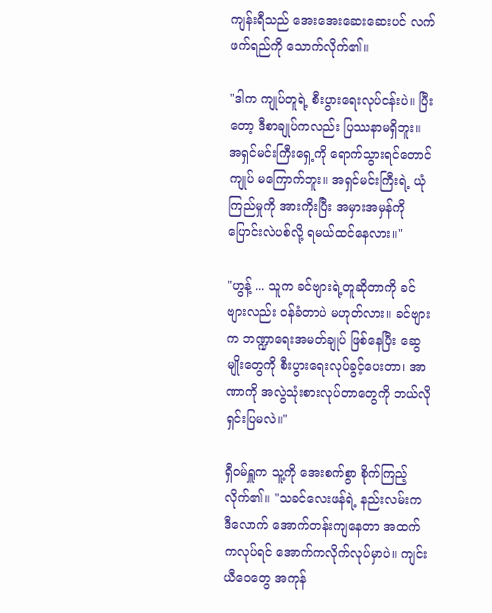ကျန်းရီသည် အေးအေးဆေးဆေးပင် လက်ဖက်ရည်ကို သောက်လိုက်၏။

"ဒါက ကျုပ်တူရဲ့ စီးပွားရေးလုပ်ငန်းပဲ။ ပြီးတော့ ဒီစာချုပ်ကလည်း ပြဿနာမရှိဘူး။ အရှင်မင်းကြီးရှေ့ကို ရောက်သွားရင်တောင် ကျုပ် မကြောက်ဘူး။ အရှင်မင်းကြီးရဲ့ ယုံကြည်မှုကို အားကိုးပြီး အမှားအမှန်ကို ပြောင်းလဲပစ်လို့ ရမယ်ထင်နေလား။"

"ဟွန့် ... သူက ခင်ဗျားရဲ့တူဆိုတာကို ခင်ဗျားလည်း ဝန်ခံတာပဲ မဟုတ်လား။ ခင်ဗျားက ဘဏ္ဍာရေးအမတ်ချုပ် ဖြစ်နေပြီး ဆွေမျိုးတွေကို စီးပွားရေးလုပ်ခွင့်ပေးတာ၊ အာဏာကို အလွဲသုံးစားလုပ်တာတွေကို ဘယ်လိုရှင်းပြမလဲ။"

ရှီဝမ်ရှူက သူ့ကို အေးစက်စွာ စိုက်ကြည့်လိုက်၏။ "သခင်လေးဖန်ရဲ့ နည်းလမ်းက ဒီလောက် အောက်တန်းကျနေတာ အထက်ကလုပ်ရင် အောက်ကလိုက်လုပ်မှာပဲ။ ကျင်းယီဝေတွေ အကုန်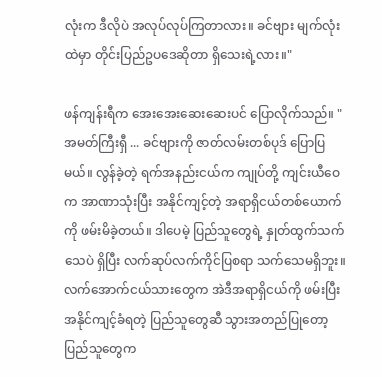လုံးက ဒီလိုပဲ အလုပ်လုပ်ကြတာလား။ ခင်ဗျား မျက်လုံးထဲမှာ တိုင်းပြည်ဥပဒေဆိုတာ ရှိသေးရဲ့လား။"

ဖန်ကျန်းရီက အေးအေးဆေးဆေးပင် ပြောလိုက်သည်။ "အမတ်ကြီးရှီ ... ခင်ဗျားကို ဇာတ်လမ်းတစ်ပုဒ် ပြောပြမယ်။ လွန်ခဲ့တဲ့ ရက်အနည်းငယ်က ကျုပ်တို့ ကျင်းယီဝေက အာဏာသုံးပြီး အနိုင်ကျင့်တဲ့ အရာရှိငယ်တစ်ယောက်ကို ဖမ်းမိခဲ့တယ်။ ဒါပေမဲ့ ပြည်သူတွေရဲ့ နှုတ်ထွက်သက်သေပဲ ရှိပြီး လက်ဆုပ်လက်ကိုင်ပြစရာ သက်သေမရှိဘူး။ လက်အောက်ငယ်သားတွေက အဲဒီအရာရှိငယ်ကို ဖမ်းပြီး အနိုင်ကျင့်ခံရတဲ့ ပြည်သူတွေဆီ သွားအတည်ပြုတော့ ပြည်သူတွေက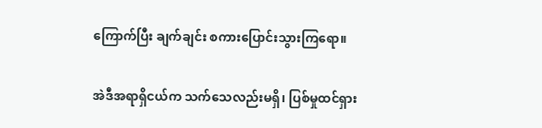ကြောက်ပြီး ချက်ချင်း စကားပြောင်းသွားကြရော။

အဲဒီအရာရှိငယ်က သက်သေလည်းမရှိ၊ ပြစ်မှုထင်ရှား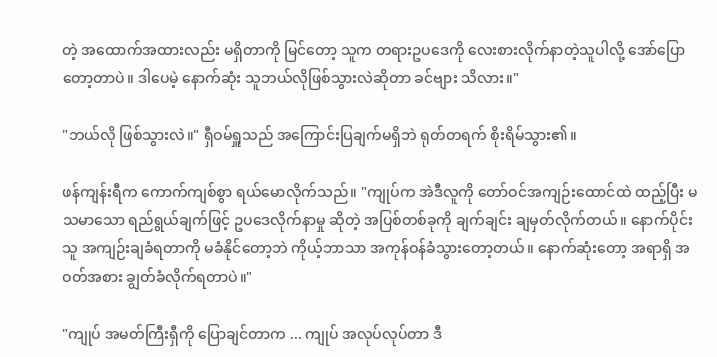တဲ့ အထောက်အထားလည်း မရှိတာကို မြင်တော့ သူက တရားဥပဒေကို လေးစားလိုက်နာတဲ့သူပါလို့ အော်ပြောတော့တာပဲ။ ဒါပေမဲ့ နောက်ဆုံး သူဘယ်လိုဖြစ်သွားလဲဆိုတာ ခင်ဗျား သိလား။"

"ဘယ်လို ဖြစ်သွားလဲ။" ရှီဝမ်ရှူသည် အကြောင်းပြချက်မရှိဘဲ ရုတ်တရက် စိုးရိမ်သွား၏။

ဖန်ကျန်းရီက ကောက်ကျစ်စွာ ရယ်မောလိုက်သည်။ "ကျုပ်က အဲဒီလူကို တော်ဝင်အကျဉ်းထောင်ထဲ ထည့်ပြီး မသမာသော ရည်ရွယ်ချက်ဖြင့် ဥပဒေလိုက်နာမှု ဆိုတဲ့ အပြစ်တစ်ခုကို ချက်ချင်း ချမှတ်လိုက်တယ်။ နောက်ပိုင်း သူ အကျဉ်းချခံရတာကို မခံနိုင်တော့ဘဲ ကိုယ့်ဘာသာ အကုန်ဝန်ခံသွားတော့တယ်။ နောက်ဆုံးတော့ အရာရှိ အဝတ်အစား ချွတ်ခံလိုက်ရတာပဲ။"

"ကျုပ် အမတ်ကြီးရှီကို ပြောချင်တာက ... ကျုပ် အလုပ်လုပ်တာ ဒီ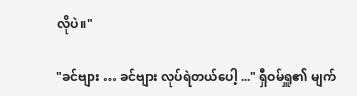လိုပဲ။"

"ခင်ဗျား … ခင်ဗျား လုပ်ရဲတယ်ပေါ့ ..." ရှီဝမ်ရှူ၏ မျက်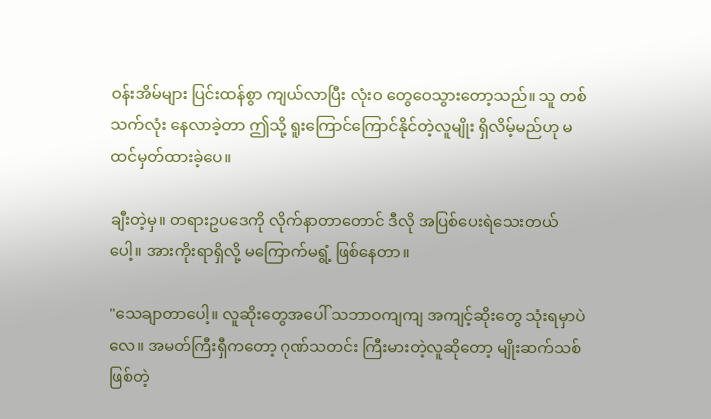ဝန်းအိမ်များ ပြင်းထန်စွာ ကျယ်လာပြီး လုံးဝ တွေဝေသွားတော့သည်။ သူ တစ်သက်လုံး နေလာခဲ့တာ ဤသို့ ရူးကြောင်ကြောင်နိုင်တဲ့လူမျိုး ရှိလိမ့်မည်ဟု မထင်မှတ်ထားခဲ့ပေ။

ချီးတဲ့မှ။ တရားဥပဒေကို လိုက်နာတာတောင် ဒီလို အပြစ်ပေးရဲသေးတယ်ပေါ့။ အားကိုးရာရှိလို့ မကြောက်မရွံ့ ဖြစ်နေတာ။

"သေချာတာပေါ့။ လူဆိုးတွေအပေါ် သဘာဝကျကျ အကျင့်ဆိုးတွေ သုံးရမှာပဲလေ။ အမတ်ကြီးရှီကတော့ ဂုဏ်သတင်း ကြီးမားတဲ့လူဆိုတော့ မျိုးဆက်သစ်ဖြစ်တဲ့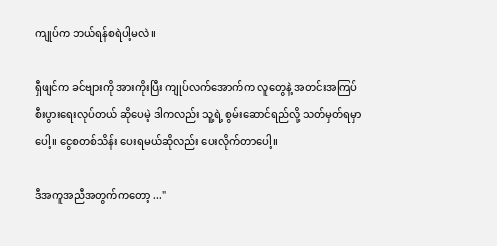ကျုပ်က ဘယ်ရန်စရဲပါ့မလဲ။

ရှီဖျင်က ခင်ဗျားကို အားကိုးပြီး ကျုပ်လက်အောက်က လူတွေနဲ့ အတင်းအကြပ် စီးပွားရေးလုပ်တယ် ဆိုပေမဲ့ ဒါကလည်း သူ့ရဲ့ စွမ်းဆောင်ရည်လို့ သတ်မှတ်ရမှာပေါ့။ ငွေစတစ်သိန်း ပေးရမယ်ဆိုလည်း ပေးလိုက်တာပေါ့။

ဒီအကူအညီအတွက်ကတော့ ..."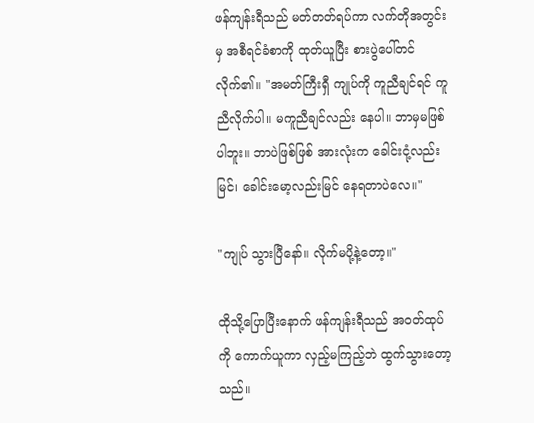ဖန်ကျန်းရီသည် မတ်တတ်ရပ်ကာ လက်တိုအတွင်းမှ အစီရင်ခံစာကို ထုတ်ယူပြီး စားပွဲပေါ်တင်လိုက်၏။ "အမတ်ကြီးရှီ ကျုပ်ကို ကူညီချင်ရင် ကူညီလိုက်ပါ။ မကူညီချင်လည်း နေပါ။ ဘာမှမဖြစ်ပါဘူး။ ဘာပဲဖြစ်ဖြစ် အားလုံးက ခေါင်းငုံ့လည်းမြင်၊ ခေါင်းမော့လည်းမြင် နေရတာပဲလေ။"

"ကျုပ် သွားပြီနော်။ လိုက်မပို့နဲ့တော့။"

ထိုသို့ပြောပြီးနောက် ဖန်ကျန်းရီသည် အဝတ်ထုပ်ကို ကောက်ယူကာ လှည့်မကြည့်ဘဲ ထွက်သွားတော့သည်။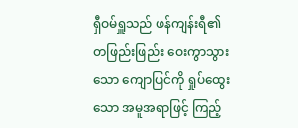ရှီဝမ်ရှူသည် ဖန်ကျန်းရီ၏ တဖြည်းဖြည်း ဝေးကွာသွားသော ကျောပြင်ကို ရှုပ်ထွေးသော အမူအရာဖြင့် ကြည့်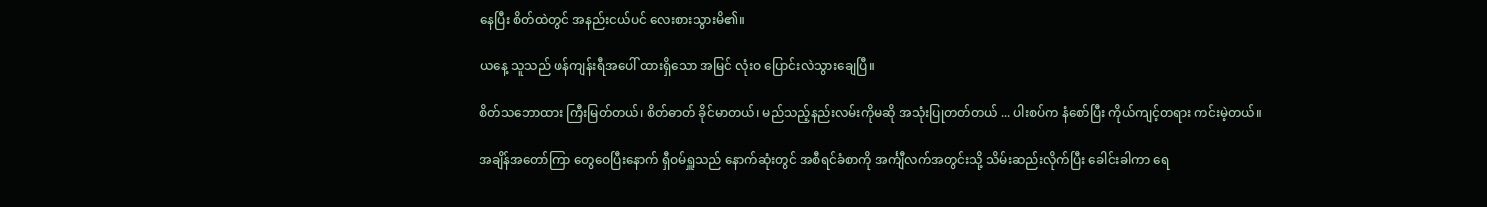နေပြီး စိတ်ထဲတွင် အနည်းငယ်ပင် လေးစားသွားမိ၏။

ယနေ့ သူသည် ဖန်ကျန်းရီအပေါ် ထားရှိသော အမြင် လုံးဝ ပြောင်းလဲသွားချေပြီ။

စိတ်သဘောထား ကြီးမြတ်တယ်၊ စိတ်ဓာတ် ခိုင်မာတယ်၊ မည်သည့်နည်းလမ်းကိုမဆို အသုံးပြုတတ်တယ် ... ပါးစပ်က နံစော်ပြီး ကိုယ်ကျင့်တရား ကင်းမဲ့တယ်။

အချိန်အတော်ကြာ တွေဝေပြီးနောက် ရှီဝမ်ရှူသည် နောက်ဆုံးတွင် အစီရင်ခံစာကို အင်္ကျီလက်အတွင်းသို့ သိမ်းဆည်းလိုက်ပြီး ခေါင်းခါကာ ရေ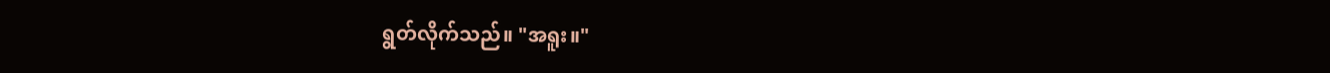ရွတ်လိုက်သည်။ "အရူး။"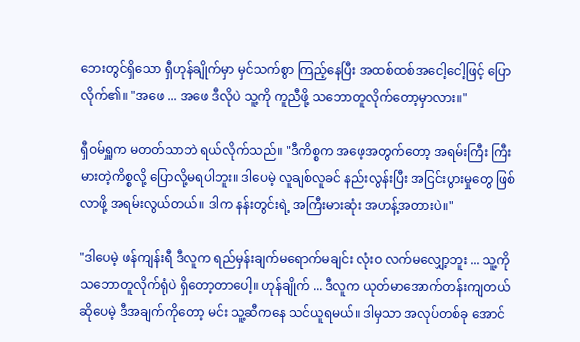ဘေးတွင်ရှိသော ရှီဟုန်ချိုက်မှာ မှင်သက်စွာ ကြည့်နေပြီး အထစ်ထစ်အငေါ့ငေါ့ဖြင့် ပြောလိုက်၏။ "အဖေ ... အဖေ ဒီလိုပဲ သူ့ကို ကူညီဖို့ သဘောတူလိုက်တော့မှာလား။"

ရှီဝမ်ရှူက မတတ်သာဘဲ ရယ်လိုက်သည်။ "ဒီကိစ္စက အဖေ့အတွက်တော့ အရမ်းကြီး ကြီးမားတဲ့ကိစ္စလို့ ပြောလို့မရပါဘူး။ ဒါပေမဲ့ လူချစ်လူခင် နည်းလွန်းပြီး အငြင်းပွားမှုတွေ ဖြစ်လာဖို့ အရမ်းလွယ်တယ်။ ဒါက နန်းတွင်းရဲ့ အကြီးမားဆုံး အဟန့်အတားပဲ။"

"ဒါပေမဲ့ ဖန်ကျန်းရီ ဒီလူက ရည်မှန်းချက်မရောက်မချင်း လုံးဝ လက်မလျှော့ဘူး ... သူ့ကို သဘောတူလိုက်ရုံပဲ ရှိတော့တာပေါ့။ ဟုန်ချိုက် ... ဒီလူက ယုတ်မာအောက်တန်းကျတယ် ဆိုပေမဲ့ ဒီအချက်ကိုတော့ မင်း သူ့ဆီကနေ သင်ယူရမယ်။ ဒါမှသာ အလုပ်တစ်ခု အောင်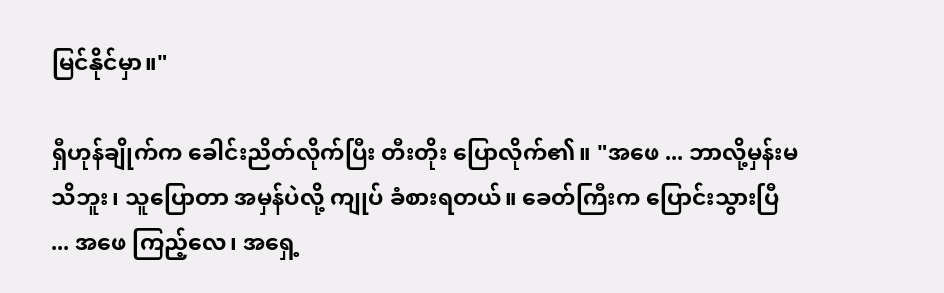မြင်နိုင်မှာ။"

ရှီဟုန်ချိုက်က ခေါင်းညိတ်လိုက်ပြီး တီးတိုး ပြောလိုက်၏။ "အဖေ ... ဘာလို့မှန်းမသိဘူး၊ သူပြောတာ အမှန်ပဲလို့ ကျုပ် ခံစားရတယ်။ ခေတ်ကြီးက ပြောင်းသွားပြီ ... အဖေ ကြည့်လေ၊ အရှေ့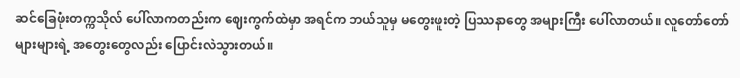ဆင်ခြေဖုံးတက္ကသိုလ် ပေါ်လာကတည်းက ဈေးကွက်ထဲမှာ အရင်က ဘယ်သူမှ မတွေးဖူးတဲ့ ပြဿနာတွေ အများကြီး ပေါ်လာတယ်။ လူတော်တော်များများရဲ့ အတွေးတွေလည်း ပြောင်းလဲသွားတယ်။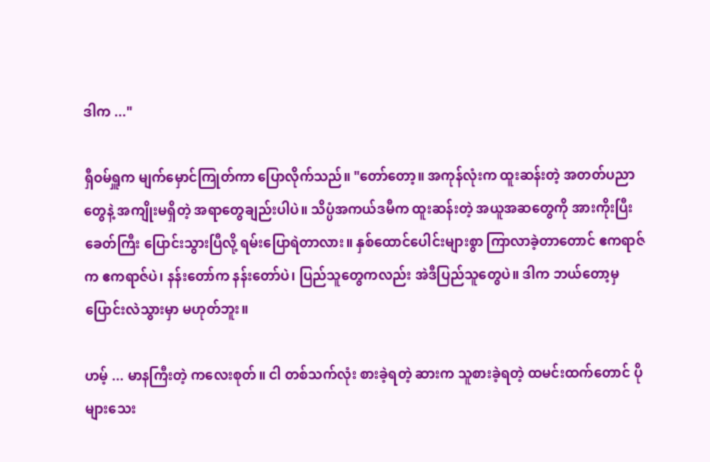ဒါက ..."

ရှီဝမ်ရှူက မျက်မှောင်ကြုတ်ကာ ပြောလိုက်သည်။ "တော်တော့။ အကုန်လုံးက ထူးဆန်းတဲ့ အတတ်ပညာတွေနဲ့ အကျိုးမရှိတဲ့ အရာတွေချည်းပါပဲ။ သိပ္ပံအကယ်ဒမီက ထူးဆန်းတဲ့ အယူအဆတွေကို အားကိုးပြီး ခေတ်ကြီး ပြောင်းသွားပြီလို့ ရမ်းပြောရဲတာလား။ နှစ်ထောင်ပေါင်းများစွာ ကြာလာခဲ့တာတောင် ဧကရာဇ်က ဧကရာဇ်ပဲ၊ နန်းတော်က နန်းတော်ပဲ၊ ပြည်သူတွေကလည်း အဲဒီပြည်သူတွေပဲ။ ဒါက ဘယ်တော့မှ ပြောင်းလဲသွားမှာ မဟုတ်ဘူး။

ဟမ့် ... မာနကြီးတဲ့ ကလေးစုတ်။ ငါ တစ်သက်လုံး စားခဲ့ရတဲ့ ဆားက သူစားခဲ့ရတဲ့ ထမင်းထက်တောင် ပိုများသေး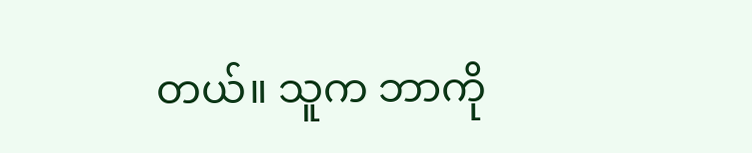တယ်။ သူက ဘာကို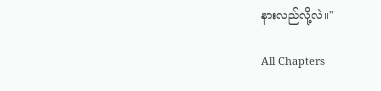နားလည်လို့လဲ။"

All Chapters